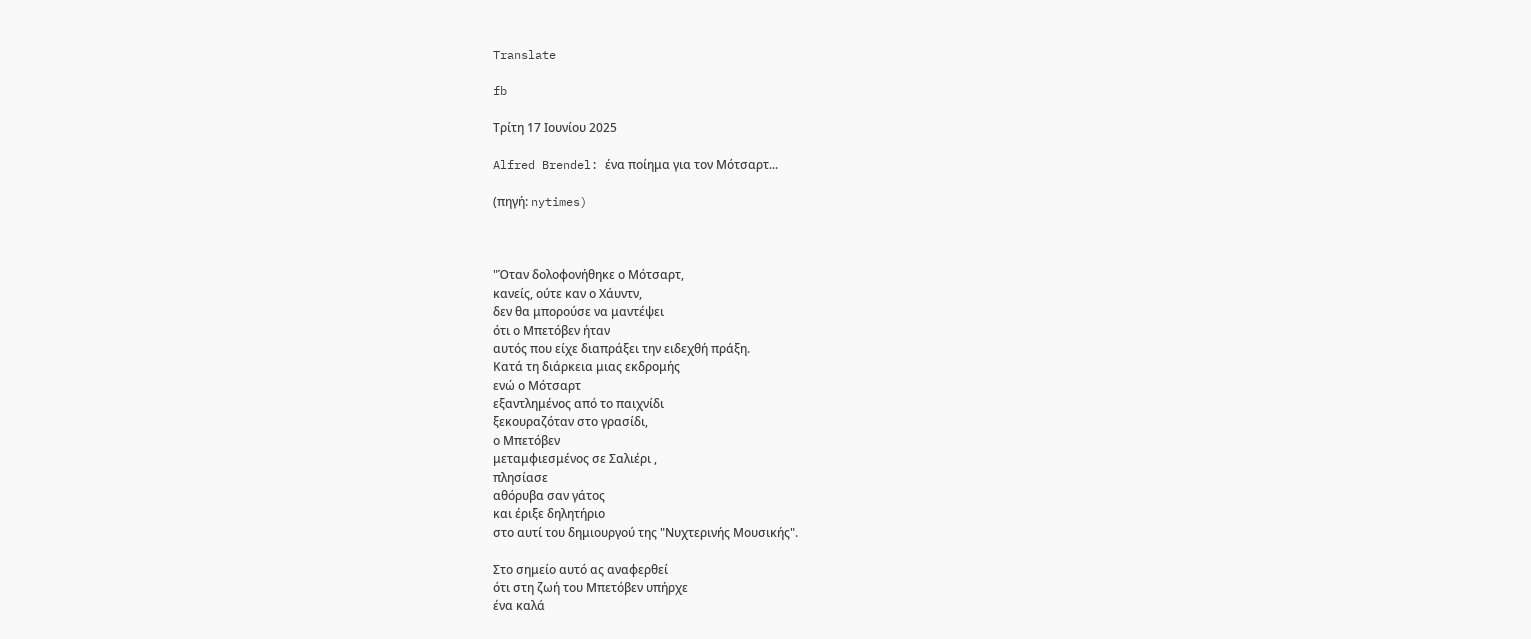Translate

fb

Τρίτη 17 Ιουνίου 2025

Alfred Brendel: ένα ποίημα για τον Μότσαρτ...

(πηγή: nytimes)



"Όταν δολοφονήθηκε ο Μότσαρτ,
κανείς, ούτε καν ο Χάυντν,
δεν θα μπορούσε να μαντέψει
ότι ο Μπετόβεν ήταν
αυτός που είχε διαπράξει την ειδεχθή πράξη.
Κατά τη διάρκεια μιας εκδρομής
ενώ ο Μότσαρτ
εξαντλημένος από το παιχνίδι
ξεκουραζόταν στο γρασίδι,
ο Μπετόβεν
μεταμφιεσμένος σε Σαλιέρι ,
πλησίασε
αθόρυβα σαν γάτος
και έριξε δηλητήριο
στο αυτί του δημιουργού της "Νυχτερινής Μουσικής".

Στο σημείο αυτό ας αναφερθεί
ότι στη ζωή του Μπετόβεν υπήρχε
ένα καλά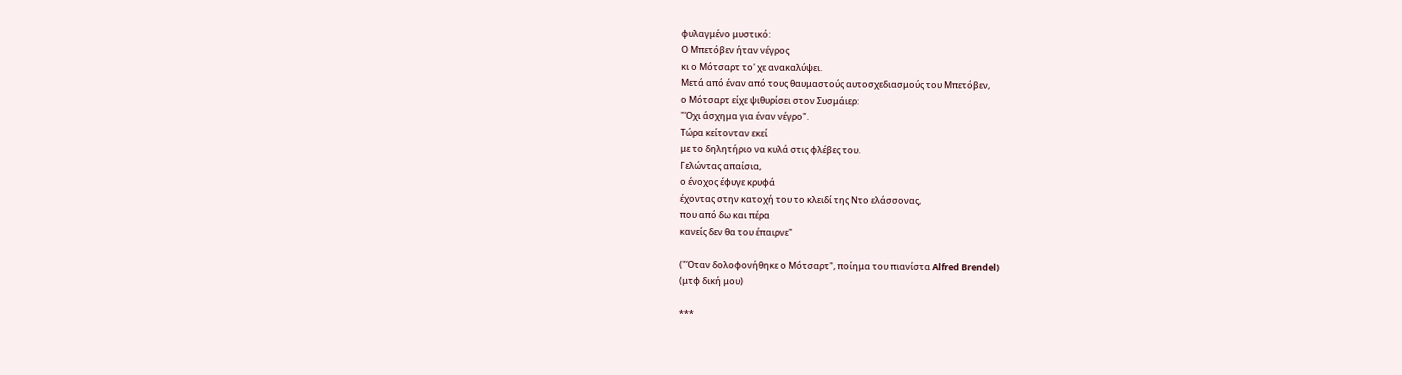φυλαγμένο μυστικό:
Ο Μπετόβεν ήταν νέγρος
κι ο Μότσαρτ το' χε ανακαλύψει.
Μετά από έναν από τους θαυμαστούς αυτοσχεδιασμούς του Μπετόβεν,
ο Μότσαρτ είχε ψιθυρίσει στον Συσμάιερ:
"Όχι άσχημα για έναν νέγρο".
Τώρα κείτονταν εκεί
με το δηλητήριο να κυλά στις φλέβες του.
Γελώντας απαίσια,
ο ένοχος έφυγε κρυφά
έχοντας στην κατοχή του το κλειδί της Ντο ελάσσονας,
που από δω και πέρα
κανείς δεν θα του έπαιρνε"

("Όταν δολοφονήθηκε ο Μότσαρτ", ποίημα του πιανίστα Alfred Brendel)
(μτφ δική μου)

***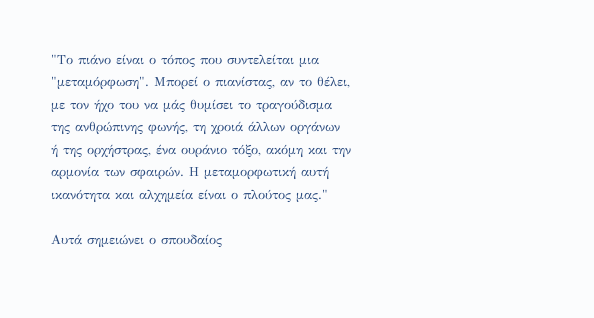"Το πιάνο είναι ο τόπος που συντελείται μια "μεταμόρφωση". Μπορεί ο πιανίστας, αν το θέλει, με τον ήχο του να μάς θυμίσει το τραγούδισμα της ανθρώπινης φωνής, τη χροιά άλλων οργάνων ή της ορχήστρας, ένα ουράνιο τόξο, ακόμη και την αρμονία των σφαιρών. Η μεταμορφωτική αυτή ικανότητα και αλχημεία είναι ο πλούτος μας."

Αυτά σημειώνει ο σπουδαίος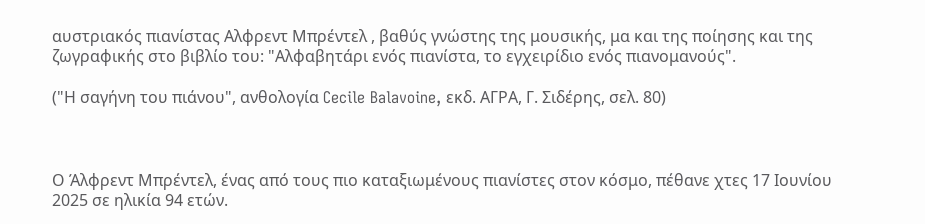αυστριακός πιανίστας Αλφρεντ Μπρέντελ , βαθύς γνώστης της μουσικής, μα και της ποίησης και της ζωγραφικής στο βιβλίο του: "Αλφαβητάρι ενός πιανίστα, το εγχειρίδιο ενός πιανομανούς".

("Η σαγήνη του πιάνου", ανθολογία Cecile Balavoine, εκδ. ΑΓΡΑ, Γ. Σιδέρης, σελ. 80)



Ο Άλφρεντ Μπρέντελ, ένας από τους πιο καταξιωμένους πιανίστες στον κόσμο, πέθανε χτες 17 Ιουνίου 2025 σε ηλικία 94 ετών.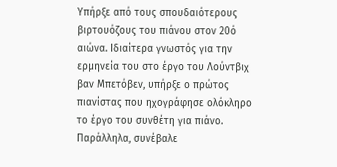Υπήρξε από τους σπουδαιότερους βιρτουόζους του πιάνου στον 20ό αιώνα. Ιδιαίτερα γνωστός για την ερμηνεία του στο έργο του Λούντβιχ βαν Μπετόβεν, υπήρξε ο πρώτος πιανίστας που ηχογράφησε ολόκληρο το έργο του συνθέτη για πιάνο. Παράλληλα, συνέβαλε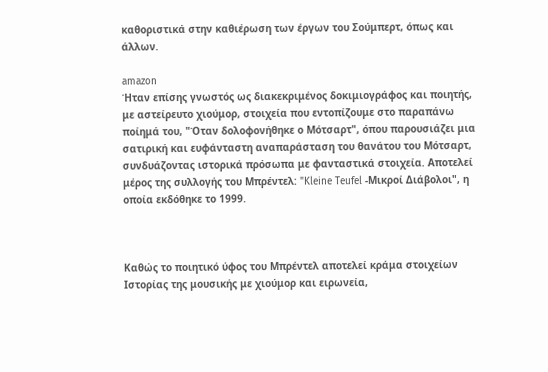καθοριστικά στην καθιέρωση των έργων του Σούμπερτ, όπως και άλλων.

amazon
Ήταν επίσης γνωστός ως διακεκριμένος δοκιμιογράφος και ποιητής, με αστείρευτο χιούμορ, στοιχεία που εντοπίζουμε στο παραπάνω ποίημά του, "Όταν δολοφονήθηκε ο Μότσαρτ", όπου παρουσιάζει μια σατιρική και ευφάνταστη αναπαράσταση του θανάτου του Μότσαρτ, συνδυάζοντας ιστορικά πρόσωπα με φανταστικά στοιχεία. Αποτελεί μέρος της συλλογής του Μπρέντελ: "Kleine Teufel -Μικροί Διάβολοι", η οποία εκδόθηκε το 1999.



Καθώς το ποιητικό ύφος του Μπρέντελ αποτελεί κράμα στοιχείων Ιστορίας της μουσικής με χιούμορ και ειρωνεία,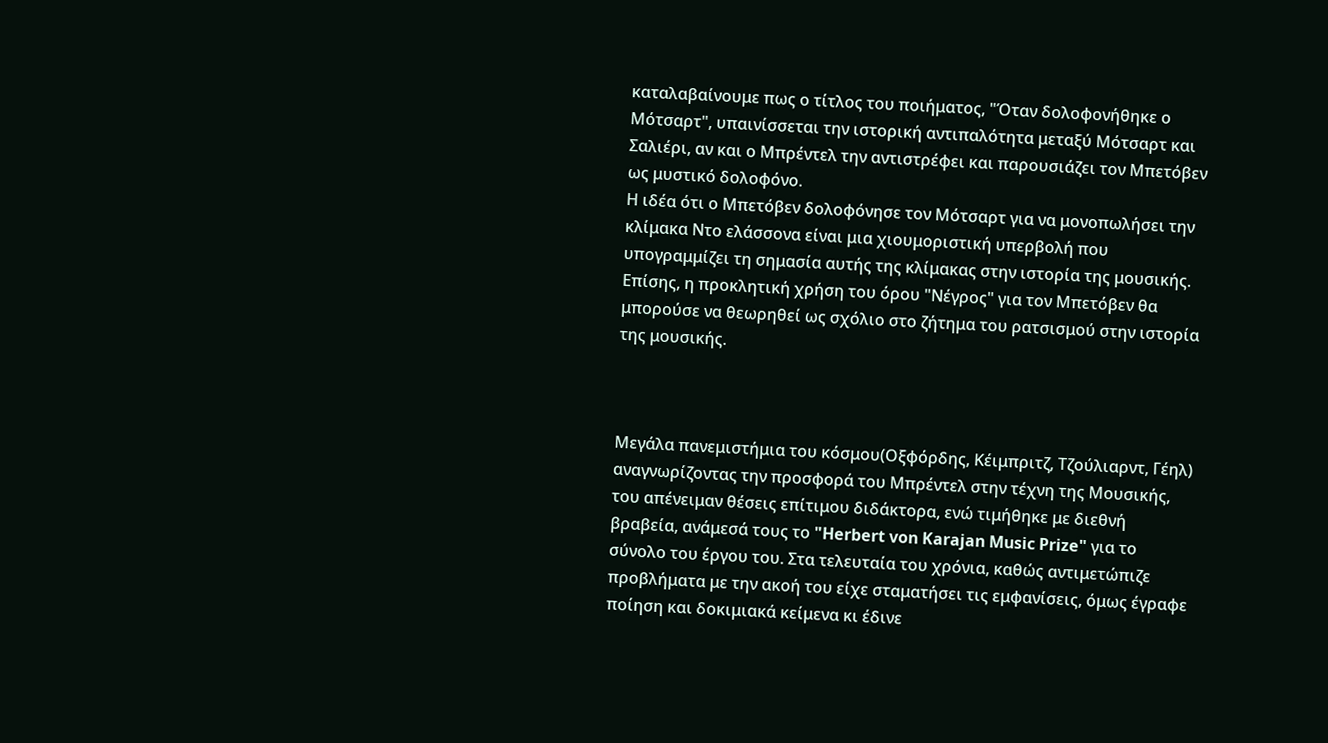καταλαβαίνουμε πως ο τίτλος του ποιήματος, "Όταν δολοφονήθηκε ο Μότσαρτ", υπαινίσσεται την ιστορική αντιπαλότητα μεταξύ Μότσαρτ και Σαλιέρι, αν και ο Μπρέντελ την αντιστρέφει και παρουσιάζει τον Μπετόβεν ως μυστικό δολοφόνο.
Η ιδέα ότι ο Μπετόβεν δολοφόνησε τον Μότσαρτ για να μονοπωλήσει την κλίμακα Ντο ελάσσονα είναι μια χιουμοριστική υπερβολή που υπογραμμίζει τη σημασία αυτής της κλίμακας στην ιστορία της μουσικής.
Επίσης, η προκλητική χρήση του όρου "Νέγρος" για τον Μπετόβεν θα μπορούσε να θεωρηθεί ως σχόλιο στο ζήτημα του ρατσισμού στην ιστορία της μουσικής.



Μεγάλα πανεμιστήμια του κόσμου(Οξφόρδης, Κέιμπριτζ, Τζούλιαρντ, Γέηλ) αναγνωρίζοντας την προσφορά του Μπρέντελ στην τέχνη της Μουσικής, του απένειμαν θέσεις επίτιμου διδάκτορα, ενώ τιμήθηκε με διεθνή βραβεία, ανάμεσά τους το "Herbert von Karajan Music Prize" για το σύνολο του έργου του. Στα τελευταία του χρόνια, καθώς αντιμετώπιζε προβλήματα με την ακοή του είχε σταματήσει τις εμφανίσεις, όμως έγραφε ποίηση και δοκιμιακά κείμενα κι έδινε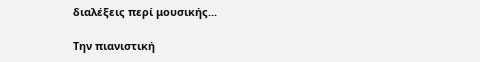διαλέξεις περί μουσικής...

Την πιανιστική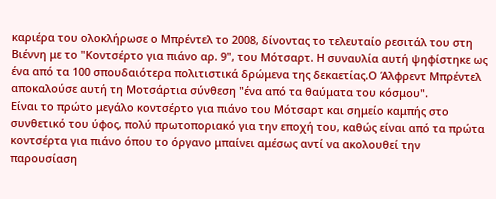καριέρα του ολοκλήρωσε ο Μπρέντελ το 2008, δίνοντας το τελευταίο ρεσιτάλ του στη Βιέννη με το "Κοντσέρτο για πιάνο αρ. 9", του Μότσαρτ. Η συναυλία αυτή ψηφίστηκε ως ένα από τα 100 σπουδαιότερα πολιτιστικά δρώμενα της δεκαετίας.Ο Άλφρεντ Μπρέντελ αποκαλούσε αυτή τη Μοτσάρτια σύνθεση "ένα από τα θαύματα του κόσμου".
Eίναι το πρώτο μεγάλο κοντσέρτο για πιάνο του Μότσαρτ και σημείο καμπής στο συνθετικό του ύφος, πολύ πρωτοποριακό για την εποχή του, καθώς είναι από τα πρώτα κοντσέρτα για πιάνο όπου το όργανο μπαίνει αμέσως αντί να ακολουθεί την παρουσίαση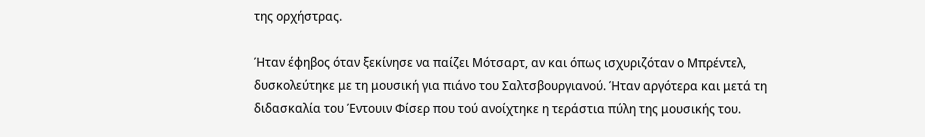της ορχήστρας.

Ήταν έφηβος όταν ξεκίνησε να παίζει Μότσαρτ, αν και όπως ισχυριζόταν ο Μπρέντελ, δυσκολεύτηκε με τη μουσική για πιάνο του Σαλτσβουργιανού. Ήταν αργότερα και μετά τη διδασκαλία του Έντουιν Φίσερ που τού ανοίχτηκε η τεράστια πύλη της μουσικής του.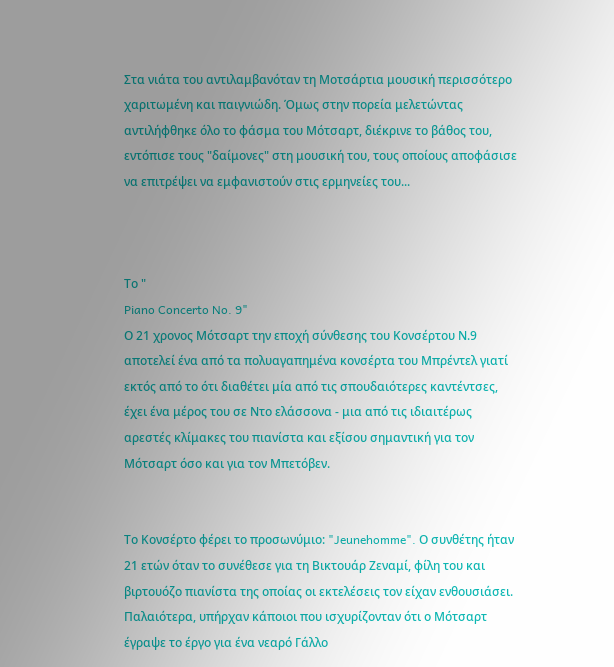Στα νιάτα του αντιλαμβανόταν τη Μοτσάρτια μουσική περισσότερο χαριτωμένη και παιγνιώδη. Όμως στην πορεία μελετώντας αντιλήφθηκε όλο το φάσμα του Μότσαρτ, διέκρινε το βάθος του, εντόπισε τους "δαίμονες" στη μουσική του, τους οποίους αποφάσισε να επιτρέψει να εμφανιστούν στις ερμηνείες του...



Το "
Piano Concerto No. 9"
Ο 21 χρονος Μότσαρτ την εποχή σύνθεσης του Κονσέρτου Ν.9
αποτελεί ένα από τα πολυαγαπημένα κονσέρτα του Μπρέντελ γιατί εκτός από το ότι διαθέτει μία από τις σπουδαιότερες καντέντσες, έχει ένα μέρος του σε Ντο ελάσσονα - μια από τις ιδιαιτέρως αρεστές κλίμακες του πιανίστα και εξίσου σημαντική για τον Μότσαρτ όσο και για τον Μπετόβεν.


Το Κονσέρτο φέρει το προσωνύμιο: "Jeunehomme". Ο συνθέτης ήταν 21 ετών όταν το συνέθεσε για τη Βικτουάρ Ζεναμί, φίλη του και βιρτουόζο πιανίστα της οποίας οι εκτελέσεις τον είχαν ενθουσιάσει. Παλαιότερα, υπήρχαν κάποιοι που ισχυρίζονταν ότι ο Μότσαρτ έγραψε το έργο για ένα νεαρό Γάλλο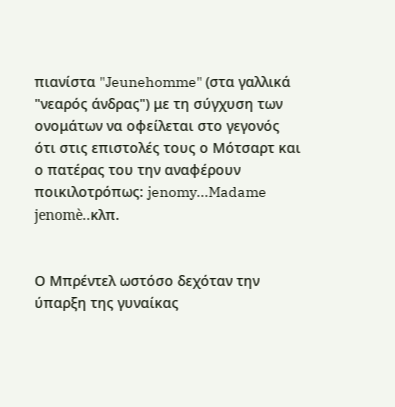πιανίστα "Jeunehomme" (στα γαλλικά "νεαρός άνδρας") με τη σύγχυση των ονομάτων να οφείλεται στο γεγονός ότι στις επιστολές τους ο Μότσαρτ και ο πατέρας του την αναφέρουν ποικιλοτρόπως: jenomy...Madame jenomè..κλπ.


Ο Μπρέντελ ωστόσο δεχόταν την ύπαρξη της γυναίκας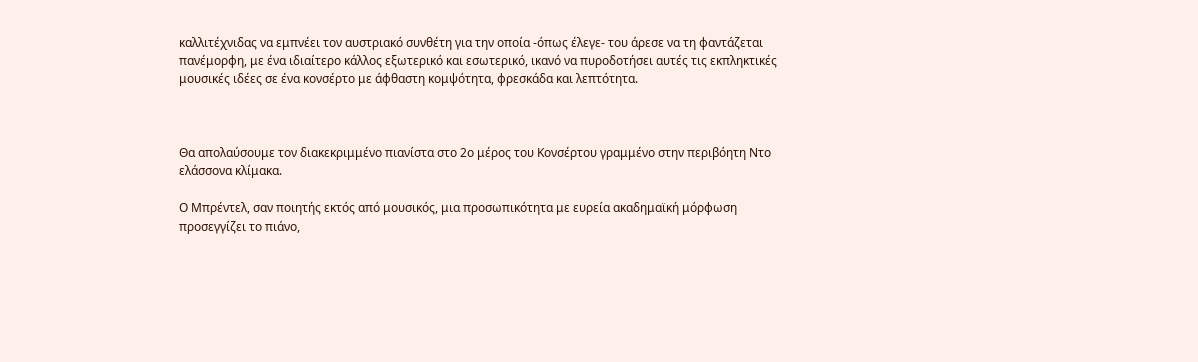καλλιτέχνιδας να εμπνέει τον αυστριακό συνθέτη για την οποία -όπως έλεγε- του άρεσε να τη φαντάζεται πανέμορφη, με ένα ιδιαίτερο κάλλος εξωτερικό και εσωτερικό, ικανό να πυροδοτήσει αυτές τις εκπληκτικές μουσικές ιδέες σε ένα κονσέρτο με άφθαστη κομψότητα, φρεσκάδα και λεπτότητα.



Θα απολαύσουμε τον διακεκριμμένο πιανίστα στο 2ο μέρος του Κονσέρτου γραμμένο στην περιβόητη Ντο ελάσσονα κλίμακα.

Ο Μπρέντελ, σαν ποιητής εκτός από μουσικός, μια προσωπικότητα με ευρεία ακαδημαϊκή μόρφωση προσεγγίζει το πιάνο,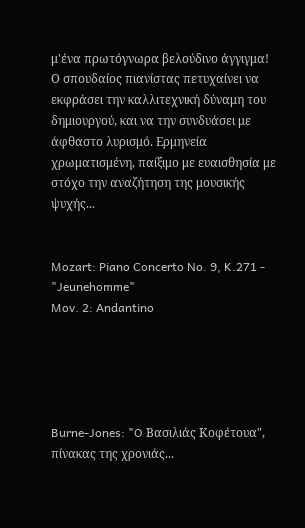μ'ένα πρωτόγνωρα βελούδινο άγγιγμα!
Ο σπουδαίος πιανίστας πετυχαίνει να εκφράσει την καλλιτεχνική δύναμη του δημιουργού, και να την συνδυάσει με άφθαστο λυρισμό. Ερμηνεία χρωματισμένη, παίξιμο με ευαισθησία με στόχο την αναζήτηση της μουσικής ψυχής...


Mozart: Piano Concerto No. 9, K.271 - "Jeunehomme"
Mov. 2: Andantino





Burne-Jones: "O Βασιλιάς Κοφέτουα", πίνακας της χρονιάς...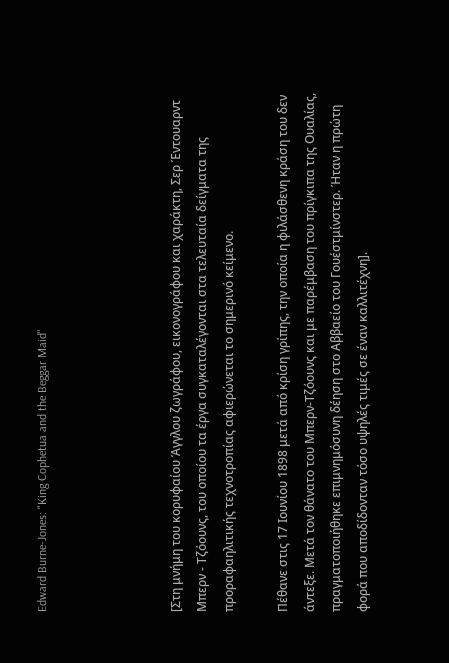Edward Burne-Jones: "King Cophetua and the Beggar Maid"




[Στη μνήμη του κορυφαίου Άγγλου ζωγράφου, εικονογράφου και χαράκτη, Σερ Έντουαρντ Μπερν - Τζόουνς, του οποίου τα έργα συγκαταλέγονται στα τελευταία δείγματα της προραφαηλιτικής τεχνοτροπίας αφιερώνεται το σημερινό κείμενο.

Πέθανε στις 17 Ιουνίου 1898 μετά από κρίση γρίπης, την οποία η φιλάσθενη κράση του δεν άντεξε. Μετά τον θάνατο του Μπερν-Τζόουνς και με παρέμβαση του πρίγκιπα της Ουαλίας, πραγματοποιήθηκε επιμνημόσυνη δέηση στο Αββαείο του Γουέστμίνστερ. Ήταν η πρώτη φορά που αποδίδονταν τόσο υψηλές τιμές σε έναν καλλιτέχνη].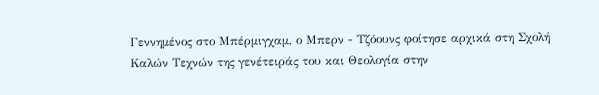Γεννημένος στο Μπέρμιγχαμ, ο Μπερν - Τζόουνς φοίτησε αρχικά στη Σχολή Καλών Τεχνών της γενέτειράς του και Θεολογία στην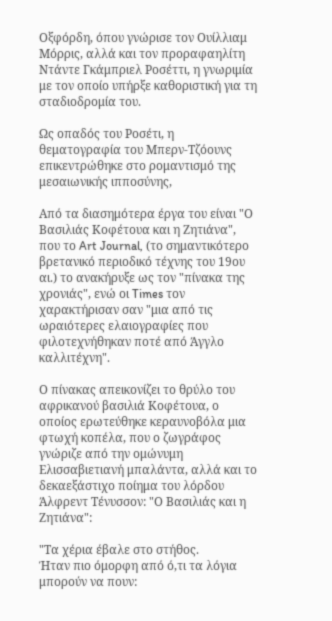Οξφόρδη, όπου γνώρισε τον Ουίλλιαμ Μόρρις, αλλά και τον προραφαηλίτη Ντάντε Γκάμπριελ Ροσέττι, η γνωριμία με τον οποίο υπήρξε καθοριστική για τη σταδιοδρομία του.

Ως οπαδός του Ροσέτι, η θεματογραφία του Μπερν-Τζόουνς επικεντρώθηκε στο ρομαντισμό της μεσαιωνικής ιπποσύνης,

Aπό τα διασημότερα έργα του είναι "Ο Βασιλιάς Κοφέτουα και η Ζητιάνα", που το Art Journal, (το σημαντικότερο βρετανικό περιοδικό τέχνης του 19ου αι.) το ανακήρυξε ως τον "πίνακα της χρονιάς", ενώ οι Times τον χαρακτήρισαν σαν "μια από τις ωραιότερες ελαιογραφίες που φιλοτεχνήθηκαν ποτέ από Άγγλο καλλιτέχνη".

Ο πίνακας απεικονίζει το θρύλο του αφρικανού βασιλιά Κοφέτουα, ο οποίος ερωτεύθηκε κεραυνοβόλα μια φτωχή κοπέλα, που ο ζωγράφος γνώριζε από την ομώνυμη Ελισσαβιετιανή μπαλάντα, αλλά και το δεκαεξάστιχο ποίημα του λόρδου Άλφρεντ Τένυσσον: "Ο Βασιλιάς και η Ζητιάνα":

"Τα χέρια έβαλε στο στήθος.
Ήταν πιο όμορφη από ό,τι τα λόγια μπορούν να πουν: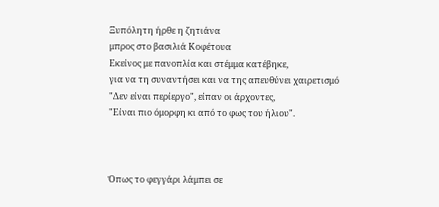Ξυπόλητη ήρθε η ζητιάνα
μπρος στο βασιλιά Κοφέτουα
Εκείνος με πανοπλία και στέμμα κατέβηκε,
για να τη συναντήσει και να της απευθύνει χαιρετισμό
"Δεν είναι περίεργο", είπαν οι άρχοντες,
"Είναι πιο όμορφη κι από το φως του ήλιου".



Όπως το φεγγάρι λάμπει σε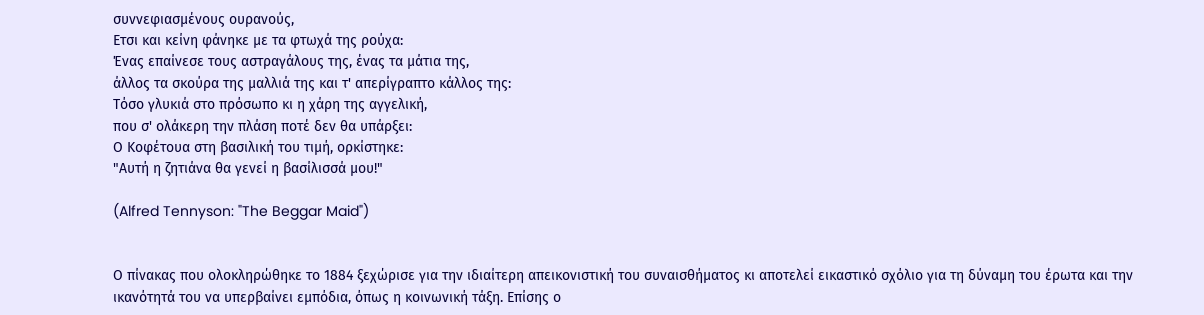συννεφιασμένους ουρανούς,
Ετσι και κείνη φάνηκε με τα φτωχά της ρούχα:
Ένας επαίνεσε τους αστραγάλους της, ένας τα μάτια της,
άλλος τα σκούρα της μαλλιά της και τ' απερίγραπτο κάλλος της:
Τόσο γλυκιά στο πρόσωπο κι η χάρη της αγγελική,
που σ' ολάκερη την πλάση ποτέ δεν θα υπάρξει:
Ο Κοφέτουα στη βασιλική του τιμή, ορκίστηκε:
"Αυτή η ζητιάνα θα γενεί η βασίλισσά μου!"

(Alfred Tennyson: "The Beggar Maid")


Ο πίνακας που ολοκληρώθηκε το 1884 ξεχώρισε για την ιδιαίτερη απεικονιστική του συναισθήματος κι αποτελεί εικαστικό σχόλιο για τη δύναμη του έρωτα και την ικανότητά του να υπερβαίνει εμπόδια, όπως η κοινωνική τάξη. Επίσης ο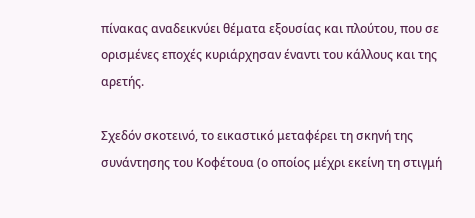πίνακας αναδεικνύει θέματα εξουσίας και πλούτου, που σε ορισμένες εποχές κυριάρχησαν έναντι του κάλλους και της αρετής.

Σχεδόν σκοτεινό, το εικαστικό μεταφέρει τη σκηνή της συνάντησης του Κοφέτουα (ο οποίος μέχρι εκείνη τη στιγμή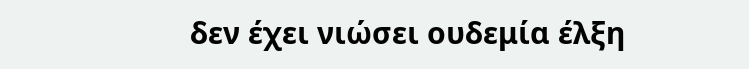δεν έχει νιώσει ουδεμία έλξη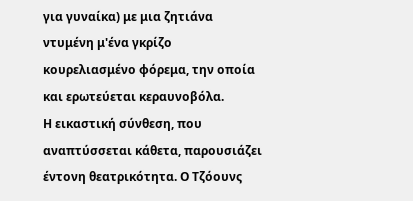για γυναίκα) με μια ζητιάνα ντυμένη μ'ένα γκρίζο κουρελιασμένο φόρεμα, την οποία και ερωτεύεται κεραυνοβόλα.
Η εικαστική σύνθεση, που αναπτύσσεται κάθετα, παρουσιάζει έντονη θεατρικότητα. Ο Τζόουνς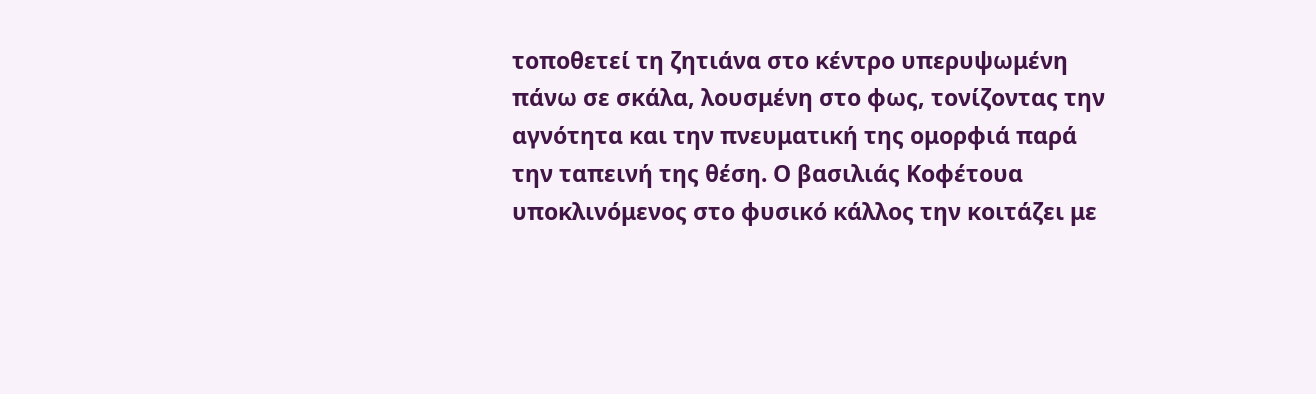τοποθετεί τη ζητιάνα στο κέντρο υπερυψωμένη πάνω σε σκάλα, λουσμένη στο φως, τονίζοντας την αγνότητα και την πνευματική της ομορφιά παρά την ταπεινή της θέση. Ο βασιλιάς Κοφέτουα υποκλινόμενος στο φυσικό κάλλος την κοιτάζει με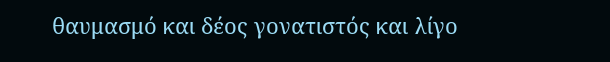θαυμασμό και δέος γονατιστός και λίγο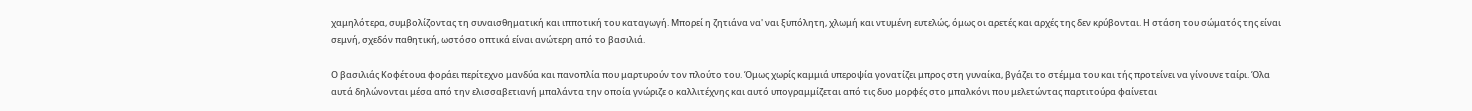χαμηλότερα, συμβολίζοντας τη συναισθηματική και ιπποτική του καταγωγή. Μπορεί η ζητιάνα να' ναι ξυπόλητη, χλωμή και ντυμένη ευτελώς, όμως οι αρετές και αρχές της δεν κρύβονται. Η στάση του σώματός της είναι σεμνή, σχεδόν παθητική, ωστόσο οπτικά είναι ανώτερη από το βασιλιά.

Ο βασιλιάς Κοφέτουα φοράει περίτεχνο μανδύα και πανοπλία που μαρτυρούν τον πλούτο του. Όμως χωρίς καμμιά υπεροψία γονατίζει μπρος στη γυναίκα, βγάζει το στέμμα του και τής προτείνει να γίνουνε ταίρι. Όλα αυτά δηλώνονται μέσα από την ελισσαβετιανή μπαλάντα την οποία γνώριζε ο καλλιτέχνης και αυτό υπογραμμίζεται από τις δυο μορφές στο μπαλκόνι που μελετώντας παρτιτούρα φαίνεται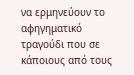να ερμηνεύουν το αφηγηματικό τραγούδι που σε κάποιους από τους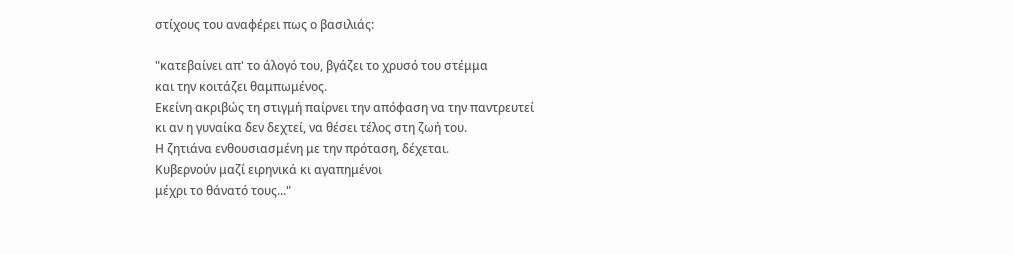στίχους του αναφέρει πως ο βασιλιάς:

"κατεβαίνει απ' το άλογό του, βγάζει το χρυσό του στέμμα
και την κοιτάζει θαμπωμένος.
Εκείνη ακριβώς τη στιγμή παίρνει την απόφαση να την παντρευτεί
κι αν η γυναίκα δεν δεχτεί, να θέσει τέλος στη ζωή του.
Η ζητιάνα ενθουσιασμένη με την πρόταση, δέχεται.
Κυβερνούν μαζί ειρηνικά κι αγαπημένοι
μέχρι το θάνατό τους..."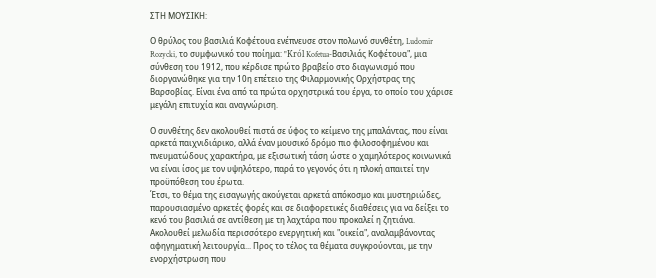ΣΤΗ ΜΟΥΣΙΚΗ:

Ο θρύλος του βασιλιά Κοφέτουα ενέπνευσε στον πολωνό συνθέτη, Ludomir Rozycki, το συμφωνικό του ποίημα: "Król Kofetua-Βασιλιάς Κοφέτουα", μια σύνθεση του 1912, που κέρδισε πρώτο βραβείο στο διαγωνισμό που διοργανώθηκε για την 10η επέτειο της Φιλαρμονικής Ορχήστρας της Βαρσοβίας. Είναι ένα από τα πρώτα ορχηστρικά του έργα, το οποίο του χάρισε μεγάλη επιτυχία και αναγνώριση.

Ο συνθέτης δεν ακολουθεί πιστά σε ύφος το κείμενο της μπαλάντας, που είναι αρκετά παιχνιδιάρικο, αλλά έναν μουσικό δρόμο πιο φιλοσοφημένου και πνευματώδους χαρακτήρα, με εξισωτική τάση ώστε ο χαμηλότερος κοινωνικά να είναι ίσος με τον υψηλότερο, παρά το γεγονός ότι η πλοκή απαιτεί την προϋπόθεση του έρωτα.
Έτσι, το θέμα της εισαγωγής ακούγεται αρκετά απόκοσμο και μυστηριώδες, παρουσιασμένο αρκετές φορές και σε διαφορετικές διαθέσεις για να δείξει το κενό του βασιλιά σε αντίθεση με τη λαχτάρα που προκαλεί η ζητιάνα. Ακολουθεί μελωδία περισσότερο ενεργητική και "οικεία", αναλαμβάνοντας αφηγηματική λειτουργία... Προς το τέλος τα θέματα συγκρούονται, με την ενορχήστρωση που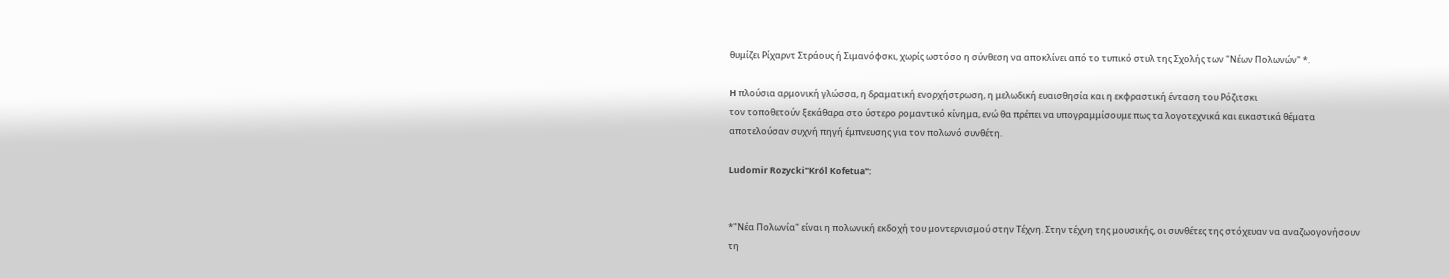θυμίζει Ρίχαρντ Στράους ή Σιμανόφσκι, χωρίς ωστόσο η σύνθεση να αποκλίνει από το τυπικό στυλ της Σχολής των "Νέων Πολωνών" *.

H πλούσια αρμονική γλώσσα, η δραματική ενορχήστρωση, η μελωδική ευαισθησία και η εκφραστική ένταση του Ρόζιτσκι
τον τοποθετούν ξεκάθαρα στο ύστερο ρομαντικό κίνημα, ενώ θα πρέπει να υπογραμμίσουμε πως τα λογοτεχνικά και εικαστικά θέματα αποτελούσαν συχνή πηγή έμπνευσης για τον πολωνό συνθέτη.

Ludomir Rozycki"Król Kofetua":


*"Νέα Πολωνία" είναι η πολωνική εκδοχή του μοντερνισμού στην Τέχνη. Στην τέχνη της μουσικής, οι συνθέτες της στόχευαν να αναζωογονήσουν τη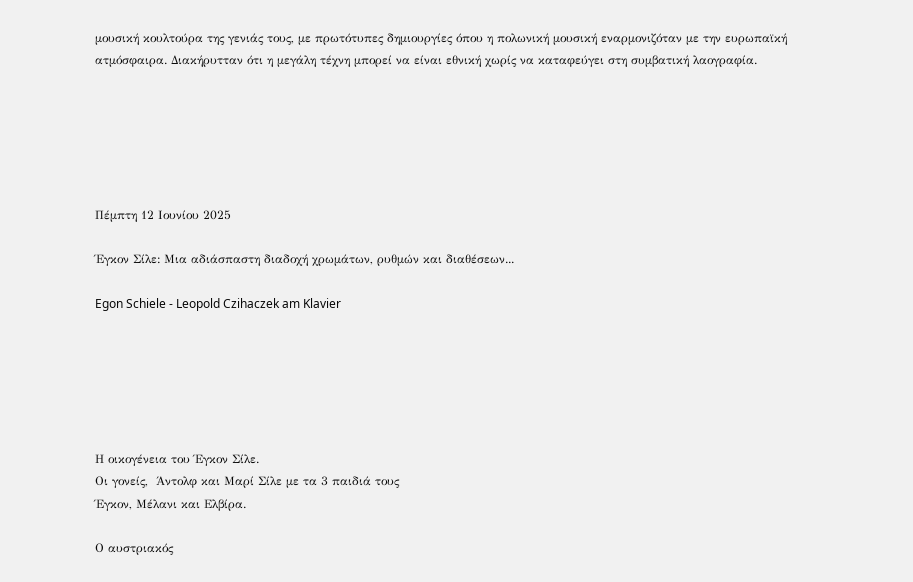μουσική κουλτούρα της γενιάς τους, με πρωτότυπες δημιουργίες όπου η πολωνική μουσική εναρμονιζόταν με την ευρωπαϊκή ατμόσφαιρα. Διακήρυτταν ότι η μεγάλη τέχνη μπορεί να είναι εθνική χωρίς να καταφεύγει στη συμβατική λαογραφία.






Πέμπτη 12 Ιουνίου 2025

Έγκον Σίλε: Μια αδιάσπαστη διαδοχή χρωμάτων, ρυθμών και διαθέσεων...

Egon Schiele - Leopold Czihaczek am Klavier






Η οικογένεια του Έγκον Σίλε.
Οι γονείς,  Άντολφ και Μαρί Σίλε με τα 3 παιδιά τους
Έγκον, Μέλανι και Ελβίρα.

Ο αυστριακός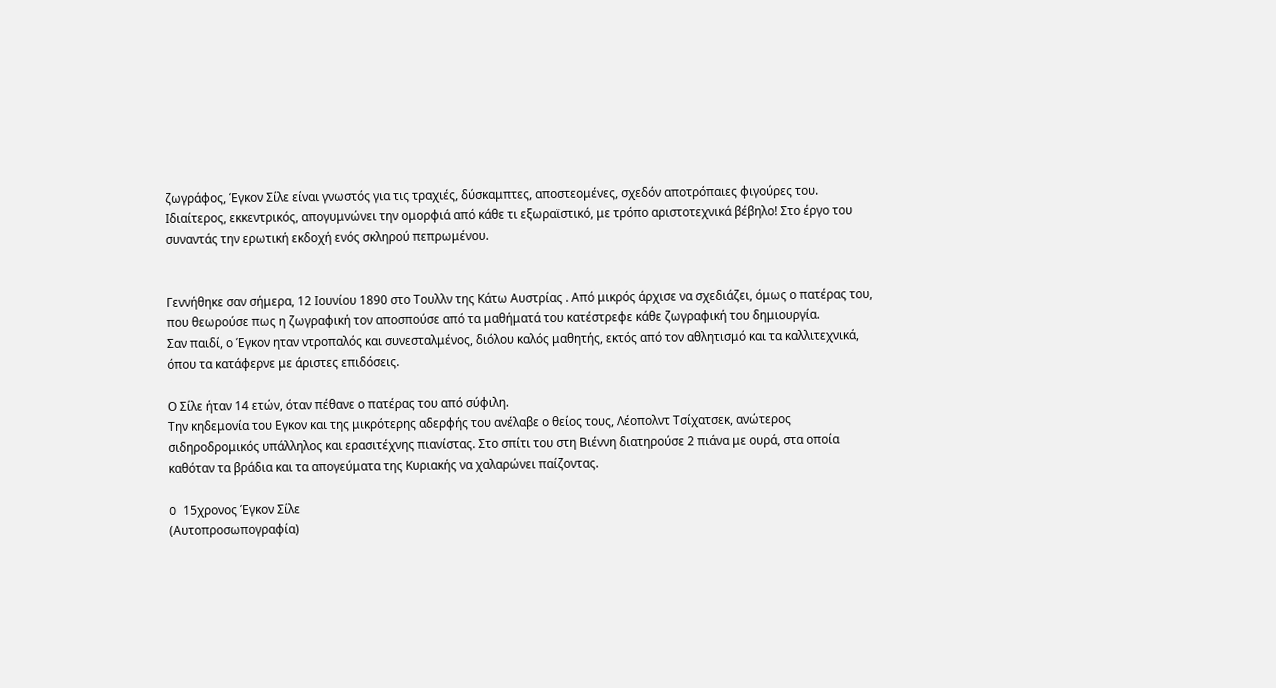ζωγράφος, Έγκον Σίλε είναι γνωστός για τις τραχιές, δύσκαμπτες, αποστεομένες, σχεδόν αποτρόπαιες φιγούρες του.
Ιδιαίτερος, εκκεντρικός, απογυμνώνει την ομορφιά από κάθε τι εξωραϊστικό, με τρόπο αριστοτεχνικά βέβηλο! Στο έργο του συναντάς την ερωτική εκδοχή ενός σκληρού πεπρωμένου.


Γεννήθηκε σαν σήμερα, 12 Ιουνίου 1890 στο Τουλλν της Κάτω Αυστρίας . Από μικρός άρχισε να σχεδιάζει, όμως ο πατέρας του, που θεωρούσε πως η ζωγραφική τον αποσπούσε από τα μαθήματά του κατέστρεφε κάθε ζωγραφική του δημιουργία.
Σαν παιδί, ο Έγκον ηταν ντροπαλός και συνεσταλμένος, διόλου καλός μαθητής, εκτός από τον αθλητισμό και τα καλλιτεχνικά, όπου τα κατάφερνε με άριστες επιδόσεις.

Ο Σίλε ήταν 14 ετών, όταν πέθανε ο πατέρας του από σύφιλη.
Την κηδεμονία του Εγκον και της μικρότερης αδερφής του ανέλαβε ο θείος τους, Λέοπολντ Τσίχατσεκ, ανώτερος σιδηροδρομικός υπάλληλος και ερασιτέχνης πιανίστας. Στο σπίτι του στη Βιέννη διατηρούσε 2 πιάνα με ουρά, στα οποία καθόταν τα βράδια και τα απογεύματα της Κυριακής να χαλαρώνει παίζοντας.

O 15χρονος Έγκον Σίλε
(Αυτοπροσωπογραφία)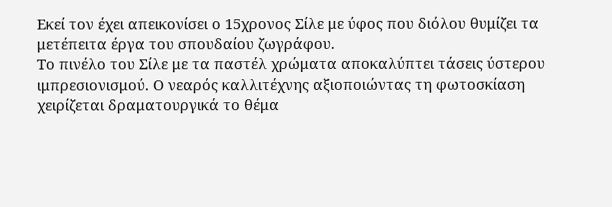Εκεί τον έχει απεικονίσει ο 15χρονος Σίλε με ύφος που διόλου θυμίζει τα μετέπειτα έργα του σπουδαίου ζωγράφου.
Το πινέλο του Σίλε με τα παστέλ χρώματα αποκαλύπτει τάσεις ύστερου ιμπρεσιονισμού. Ο νεαρός καλλιτέχνης αξιοποιώντας τη φωτοσκίαση χειρίζεται δραματουργικά το θέμα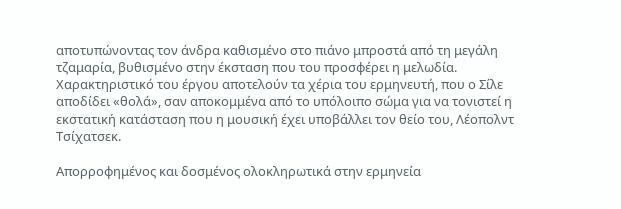αποτυπώνοντας τον άνδρα καθισμένο στο πιάνο μπροστά από τη μεγάλη τζαμαρία, βυθισμένο στην έκσταση που του προσφέρει η μελωδία.
Χαρακτηριστικό του έργου αποτελούν τα χέρια του ερμηνευτή, που ο Σίλε αποδίδει «θολά», σαν αποκομμένα από το υπόλοιπο σώμα για να τονιστεί η εκστατική κατάσταση που η μουσική έχει υποβάλλει τον θείο του, Λέοπολντ Τσίχατσεκ.

Απορροφημένος και δοσμένος ολοκληρωτικά στην ερμηνεία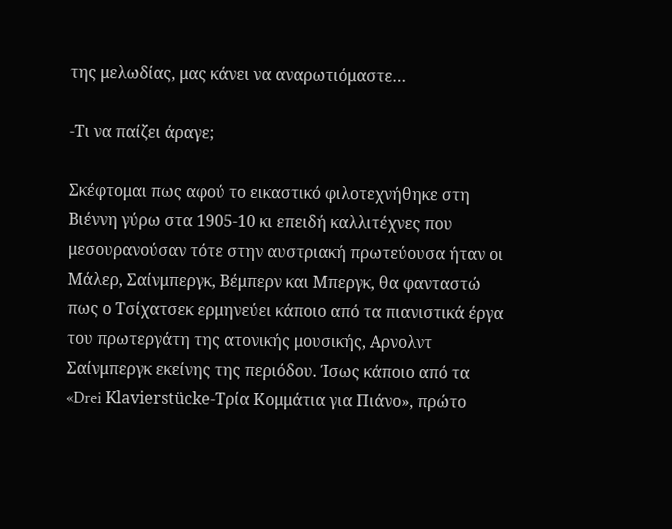της μελωδίας, μας κάνει να αναρωτιόμαστε…

-Τι να παίζει άραγε;

Σκέφτομαι πως αφού το εικαστικό φιλοτεχνήθηκε στη Βιέννη γύρω στα 1905-10 κι επειδή καλλιτέχνες που μεσουρανούσαν τότε στην αυστριακή πρωτεύουσα ήταν οι Μάλερ, Σαίνμπεργκ, Βέμπερν και Μπεργκ, θα φανταστώ πως ο Τσίχατσεκ ερμηνεύει κάποιο από τα πιανιστικά έργα του πρωτεργάτη της ατονικής μουσικής, Αρνολντ Σαίνμπεργκ εκείνης της περιόδου. Ίσως κάποιο από τα «Drei Klavierstücke-Τρία Κομμάτια για Πιάνο», πρώτο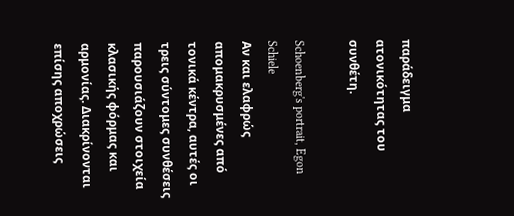παράδειγμα ατονικότητας του συνθέτη.

Schoenberg's portrait, Egon Schiele
Αν και ελαφρώς απομακρυσμένες από τονικά κέντρα, αυτές οι τρεις σύντομες συνθέσεις παρουσιάζουν στοιχεία κλασικής φόρμας και αρμονίας. Διακρίνονται επίσης αποχρώσεις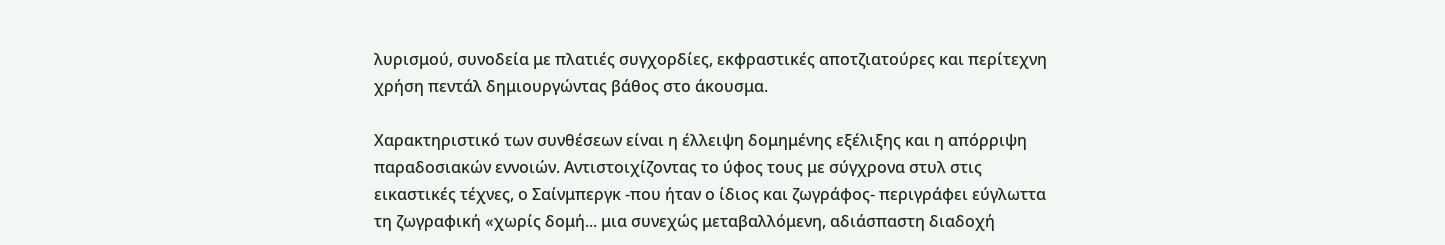λυρισμού, συνοδεία με πλατιές συγχορδίες, εκφραστικές αποτζιατούρες και περίτεχνη χρήση πεντάλ δημιουργώντας βάθος στο άκουσμα.

Χαρακτηριστικό των συνθέσεων είναι η έλλειψη δομημένης εξέλιξης και η απόρριψη παραδοσιακών εννοιών. Αντιστοιχίζοντας το ύφος τους με σύγχρονα στυλ στις εικαστικές τέχνες, ο Σαίνμπεργκ -που ήταν ο ίδιος και ζωγράφος- περιγράφει εύγλωττα τη ζωγραφική «χωρίς δομή... μια συνεχώς μεταβαλλόμενη, αδιάσπαστη διαδοχή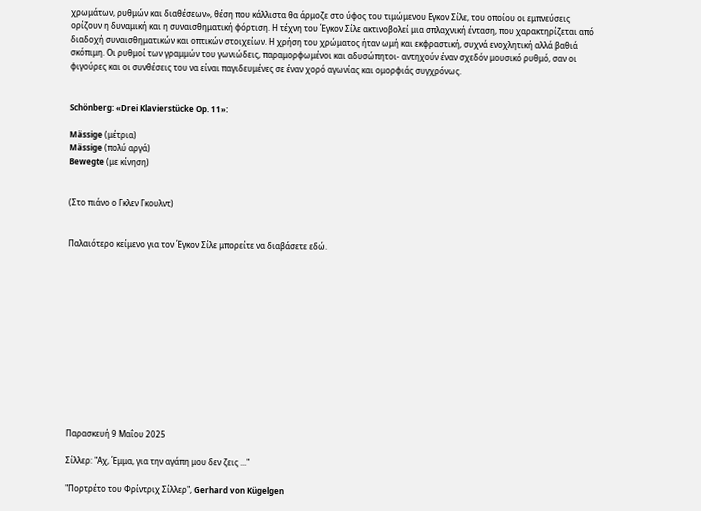χρωμάτων, ρυθμών και διαθέσεων», θέση που κάλλιστα θα άρμοζε στο ύφος του τιμώμενου Εγκον Σίλε, του οποίου οι εμπνεύσεις ορίζουν η δυναμική και η συναισθηματική φόρτιση. Η τέχνη του Έγκον Σίλε ακτινοβολεί μια σπλαχνική ένταση, που χαρακτηρίζεται από διαδοχή συναισθηματικών και οπτικών στοιχείων. Η χρήση του χρώματος ήταν ωμή και εκφραστική, συχνά ενοχλητική αλλά βαθιά σκόπιμη. Οι ρυθμοί των γραμμών του γωνιώδεις, παραμορφωμένοι και αδυσώπητοι- αντηχούν έναν σχεδόν μουσικό ρυθμό, σαν οι φιγούρες και οι συνθέσεις του να είναι παγιδευμένες σε έναν χορό αγωνίας και ομορφιάς συγχρόνως.


Schönberg: «Drei Klavierstücke Op. 11»:

Mässige (μέτρια)
Mässige (πολύ αργά)
Bewegte (με κίνηση)


(Στο πιάνο ο Γκλεν Γκουλντ)


Παλαιότερο κείμενο για τον Έγκον Σίλε μπορείτε να διαβάσετε εδώ.













Παρασκευή 9 Μαΐου 2025

Σίλλερ: "Αχ, Έμμα, για την αγάπη μου δεν ζεις ..."

"Πορτρέτο του Φρίντριχ Σίλλερ", Gerhard von Kügelgen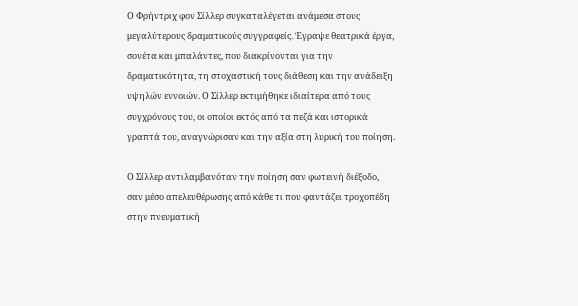Ο Φρήντριχ φον Σίλλερ συγκαταλέγεται ανάμεσα στους μεγαλύτερους δραματικούς συγγραφείς. Έγραψε θεατρικά έργα, σονέτα και μπαλάντες, που διακρίνονται για την δραματικότητα, τη στοχαστική τους διάθεση και την ανάδειξη υψηλών εννοιών. Ο Σίλλερ εκτιμήθηκε ιδιαίτερα από τους συγχρόνους του, oι οποίοι εκτός από τα πεζά και ιστορικά γραπτά του, αναγνώρισαν και την αξία στη λυρική του ποίηση.

Ο Σίλλερ αντιλαμβανόταν την ποίηση σαν φωτεινή διέξοδο, σαν μέσο απελευθέρωσης από κάθε τι που φαντάζει τροχοπέδη στην πνευματική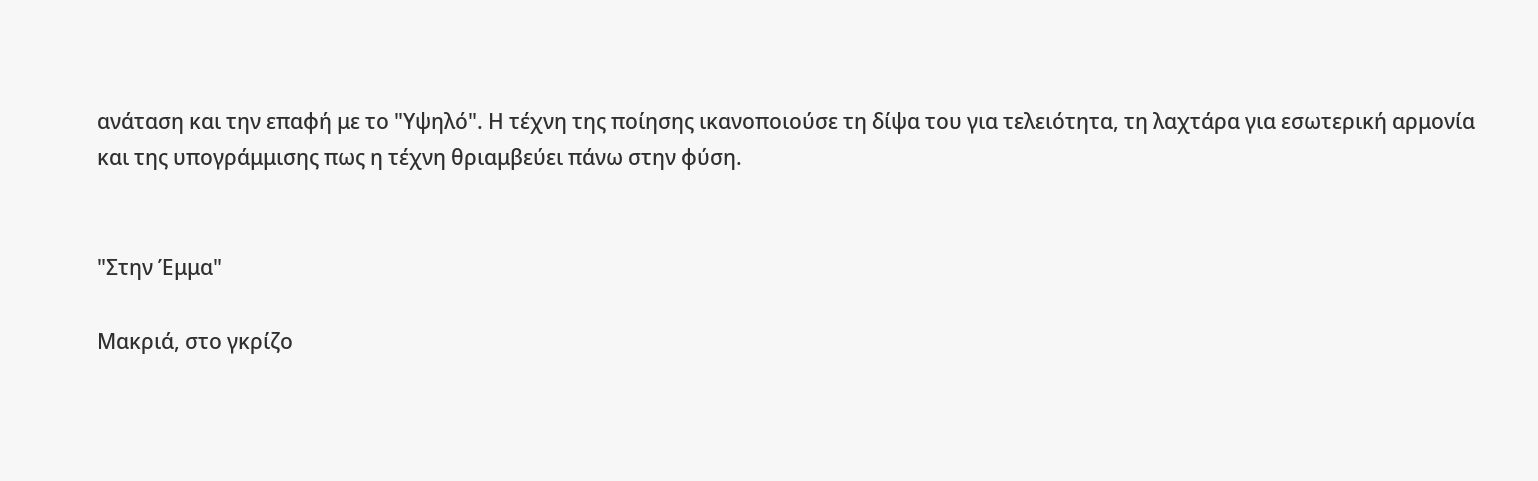ανάταση και την επαφή με το "Υψηλό". Η τέχνη της ποίησης ικανοποιούσε τη δίψα του για τελειότητα, τη λαχτάρα για εσωτερική αρμονία και της υπογράμμισης πως η τέχνη θριαμβεύει πάνω στην φύση.


"Στην Έμμα"

Μακριά, στo γκρίζο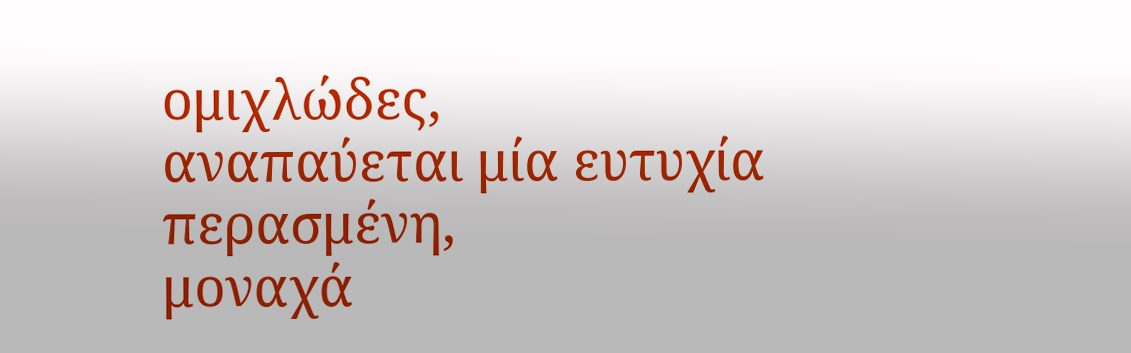ομιχλώδες,
αναπαύεται μία ευτυχία περασμένη,
μοναχά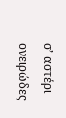σ’ αστέρι ονειρώδες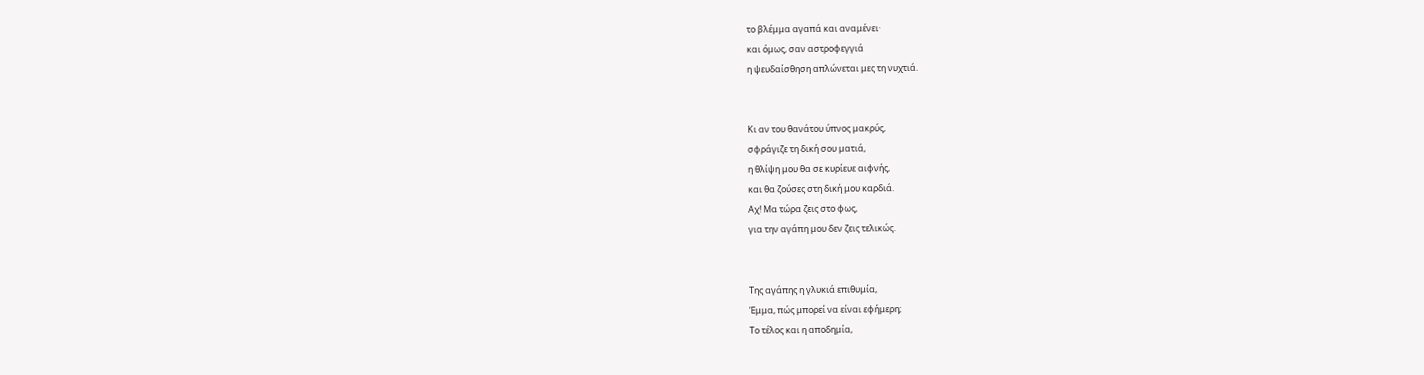το βλέμμα αγαπά και αναμένει·
και όμως, σαν αστροφεγγιά
η ψευδαίσθηση απλώνεται μες τη νυχτιά.


Κι αν του θανάτου ύπνος μακρύς,
σφράγιζε τη δική σου ματιά,
η θλίψη μου θα σε κυρίευε αιφνής,
και θα ζούσες στη δική μου καρδιά.
Αχ! Μα τώρα ζεις στο φως,
για την αγάπη μου δεν ζεις τελικώς.


Της αγάπης η γλυκιά επιθυμία,
Έμμα, πώς μπορεί να είναι εφήμερη;
Το τέλος και η αποδημία,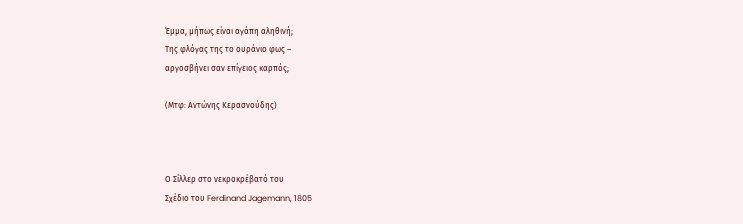Έμμα, μήπως είναι αγάπη αληθινή;
Της φλόγας της το ουράνιο φως –
αργοσβήνει σαν επίγειος καρπός;

(Μτφ: Αντώνης Κερασνούδης)



Ο Σίλλερ στο νεκροκρέβατό του
Σχέδιο του Ferdinand Jagemann, 1805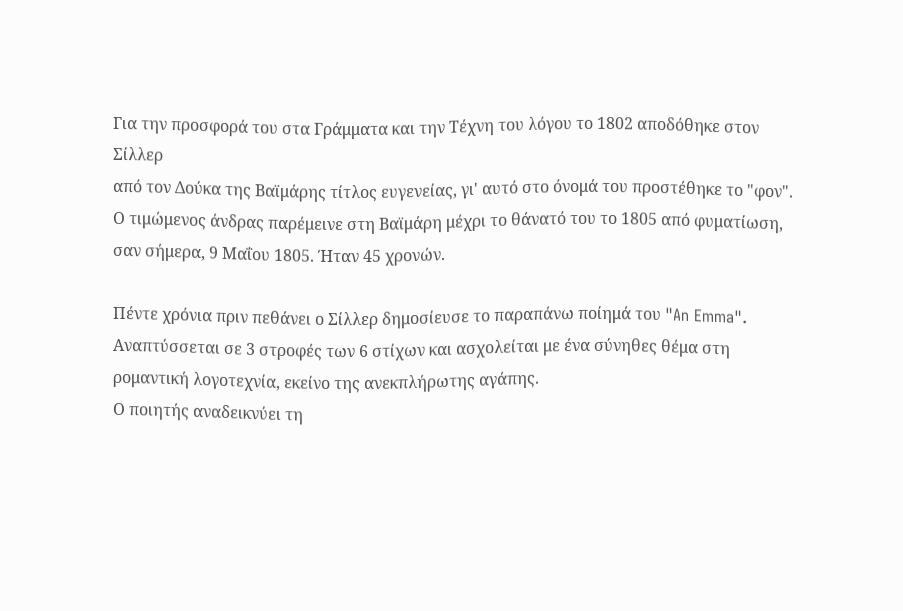Για την προσφορά του στα Γράμματα και την Τέχνη του λόγου το 1802 αποδόθηκε στον Σίλλερ
από τον Δούκα της Βαϊμάρης τίτλος ευγενείας, γι' αυτό στο όνομά του προστέθηκε το "φον".
Ο τιμώμενος άνδρας παρέμεινε στη Βαϊμάρη μέχρι το θάνατό του το 1805 από φυματίωση, σαν σήμερα, 9 Μαΐου 1805. Ήταν 45 χρονών.

Πέντε χρόνια πριν πεθάνει ο Σίλλερ δημοσίευσε το παραπάνω ποίημά του "An Emma".
Αναπτύσσεται σε 3 στροφές των 6 στίχων και ασχολείται με ένα σύνηθες θέμα στη ρομαντική λογοτεχνία, εκείνο της ανεκπλήρωτης αγάπης.
Ο ποιητής αναδεικνύει τη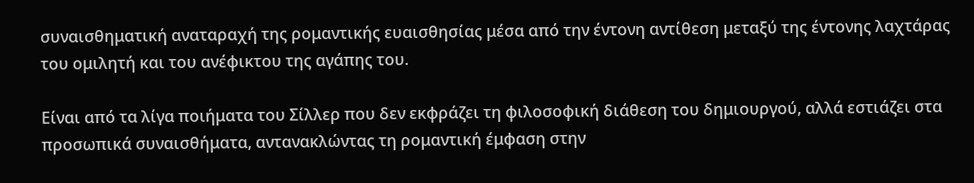συναισθηματική αναταραχή της ρομαντικής ευαισθησίας μέσα από την έντονη αντίθεση μεταξύ της έντονης λαχτάρας του ομιλητή και του ανέφικτου της αγάπης του.

Είναι από τα λίγα ποιήματα του Σίλλερ που δεν εκφράζει τη φιλοσοφική διάθεση του δημιουργού, αλλά εστιάζει στα προσωπικά συναισθήματα, αντανακλώντας τη ρομαντική έμφαση στην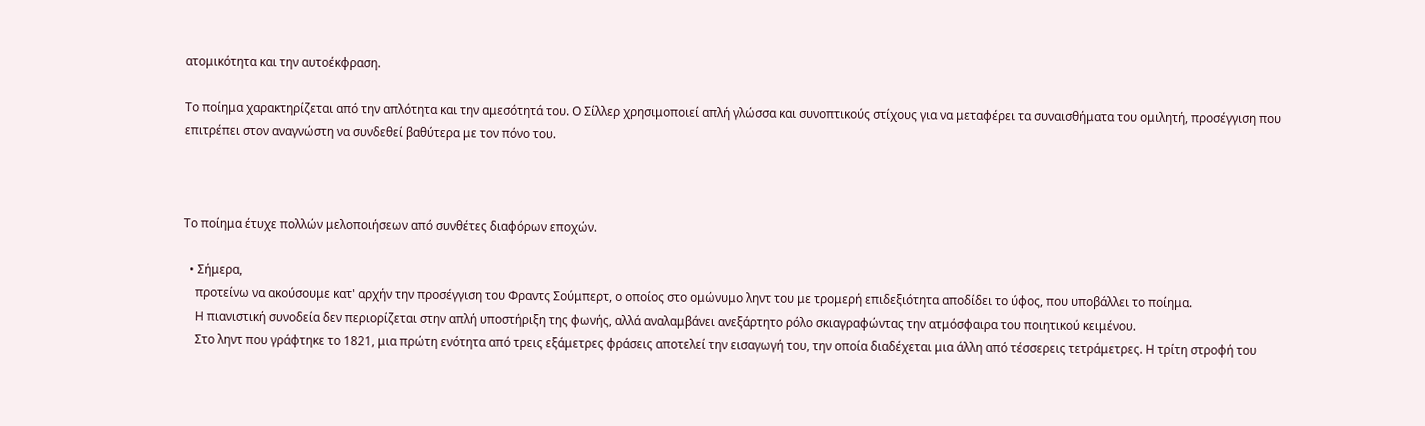ατομικότητα και την αυτοέκφραση.

Το ποίημα χαρακτηρίζεται από την απλότητα και την αμεσότητά του. Ο Σίλλερ χρησιμοποιεί απλή γλώσσα και συνοπτικούς στίχους για να μεταφέρει τα συναισθήματα του ομιλητή, προσέγγιση που επιτρέπει στον αναγνώστη να συνδεθεί βαθύτερα με τον πόνο του.



Το ποίημα έτυχε πολλών μελοποιήσεων από συνθέτες διαφόρων εποχών.

  • Σήμερα,
    προτείνω να ακούσουμε κατ' αρχήν την προσέγγιση του Φραντς Σούμπερτ, ο οποίος στο ομώνυμο ληντ του με τρομερή επιδεξιότητα αποδίδει το ύφος, που υποβάλλει το ποίημα.
    Η πιανιστική συνοδεία δεν περιορίζεται στην απλή υποστήριξη της φωνής, αλλά αναλαμβάνει ανεξάρτητο ρόλο σκιαγραφώντας την ατμόσφαιρα του ποιητικού κειμένου.
    Στο ληντ που γράφτηκε το 1821, μια πρώτη ενότητα από τρεις εξάμετρες φράσεις αποτελεί την εισαγωγή του, την οποία διαδέχεται μια άλλη από τέσσερεις τετράμετρες. Η τρίτη στροφή του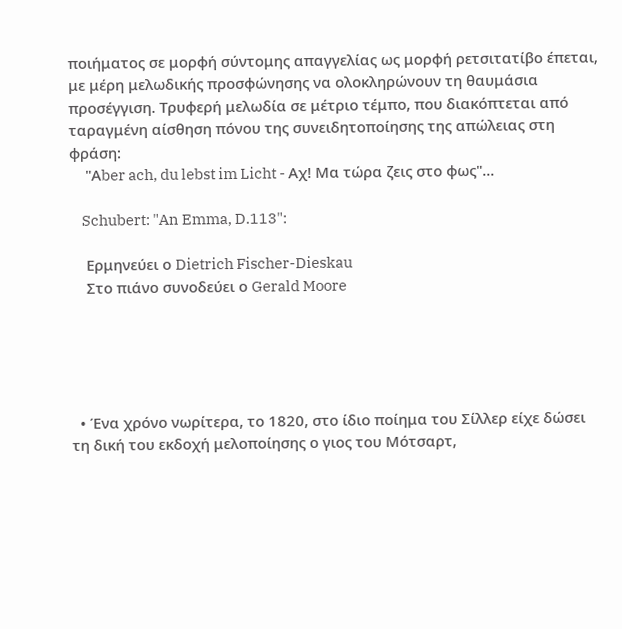ποιήματος σε μορφή σύντομης απαγγελίας ως μορφή ρετσιτατίβο έπεται, με μέρη μελωδικής προσφώνησης να ολοκληρώνουν τη θαυμάσια προσέγγιση. Tρυφερή μελωδία σε μέτριο τέμπο, που διακόπτεται από ταραγμένη αίσθηση πόνου της συνειδητοποίησης της απώλειας στη φράση:
    "Αber ach, du lebst im Licht - Αχ! Μα τώρα ζεις στο φως"...

    Schubert: "An Emma, D.113":

    Ερμηνεύει ο Dietrich Fischer-Dieskau
    Στο πιάνο συνοδεύει ο Gerald Moore





  • Ένα χρόνο νωρίτερα, το 1820, στο ίδιο ποίημα του Σίλλερ είχε δώσει τη δική του εκδοχή μελοποίησης ο γιος του Μότσαρτ,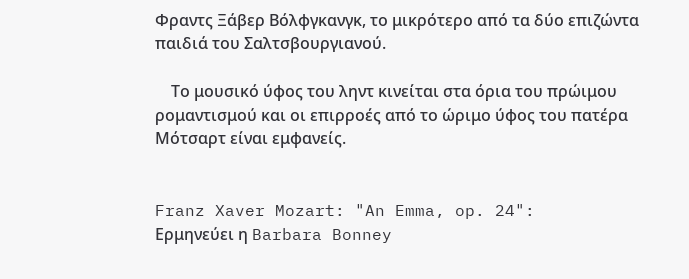Φραντς Ξάβερ Βόλφγκανγκ, το μικρότερο από τα δύο επιζώντα παιδιά του Σαλτσβουργιανού.

    Το μουσικό ύφος του ληντ κινείται στα όρια του πρώιμου ρομαντισμού και οι επιρροές από το ώριμο ύφος του πατέρα Μότσαρτ είναι εμφανείς.


Franz Xaver Mozart: "An Emma, op. 24":
Ερμηνεύει η Barbara Bonney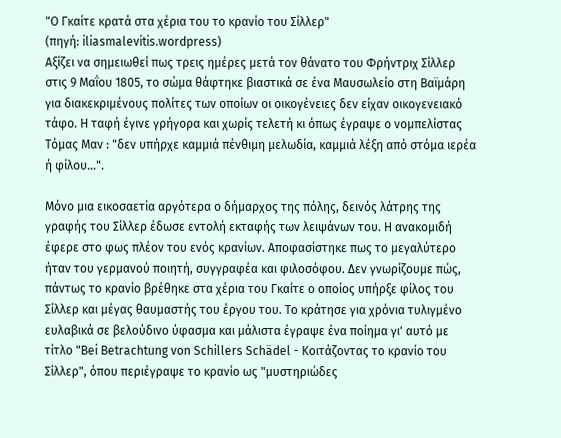"O Γκαίτε κρατά στα χέρια του το κρανίο του Σίλλερ"
(πηγή: iliasmalevitis.wordpress)
Αξίζει να σημειωθεί πως τρεις ημέρες μετά τον θάνατο του Φρήντριχ Σίλλερ στις 9 Μαΐου 1805, το σώμα θάφτηκε βιαστικά σε ένα Μαυσωλείο στη Βαϊμάρη για διακεκριμένους πολίτες των οποίων οι οικογένειες δεν είχαν οικογενειακό τάφο. Η ταφή έγινε γρήγορα και χωρίς τελετή κι όπως έγραψε ο νομπελίστας Τόμας Μαν : "δεν υπήρχε καμμιά πένθιμη μελωδία, καμμιά λέξη από στόμα ιερέα ή φίλου...".

Μόνο μια εικοσαετία αργότερα ο δήμαρχος της πόλης, δεινός λάτρης της γραφής του Σίλλερ έδωσε εντολή εκταφής των λειψάνων του. Η ανακομιδή έφερε στο φως πλέον του ενός κρανίων. Αποφασίστηκε πως το μεγαλύτερο ήταν του γερμανού ποιητή, συγγραφέα και φιλοσόφου. Δεν γνωρίζουμε πώς, πάντως το κρανίο βρέθηκε στα χέρια του Γκαίτε ο οποίος υπήρξε φίλος του Σίλλερ και μέγας θαυμαστής του έργου του. Το κράτησε για χρόνια τυλιγμένο ευλαβικά σε βελούδινο ύφασμα και μάλιστα έγραψε ένα ποίημα γι' αυτό με τίτλο "Bei Betrachtung von Schillers Schädel - Κοιτάζοντας το κρανίο του Σίλλερ", όπου περιέγραψε το κρανίο ως "μυστηριώδες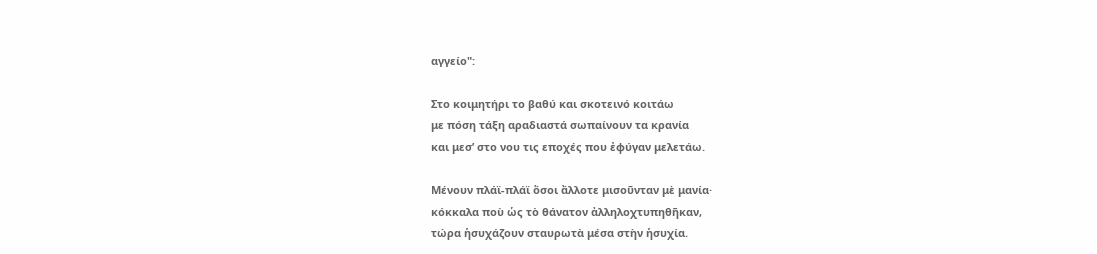αγγείο":

Στο κοιμητήρι το βαθύ και σκοτεινό κοιτάω
με πόση τάξη αραδιαστά σωπαίνουν τα κρανία
και μεσ’ στο νου τις εποχές που ἐφύγαν μελετάω.

Μένουν πλάϊ-πλάϊ ὅσοι ἄλλοτε μισοῦνταν μὲ μανία·
κόκκαλα ποὺ ὡς τὸ θάνατον ἀλληλοχτυπηθῆκαν,
τώρα ἡσυχάζουν σταυρωτὰ μέσα στὴν ἡσυχία.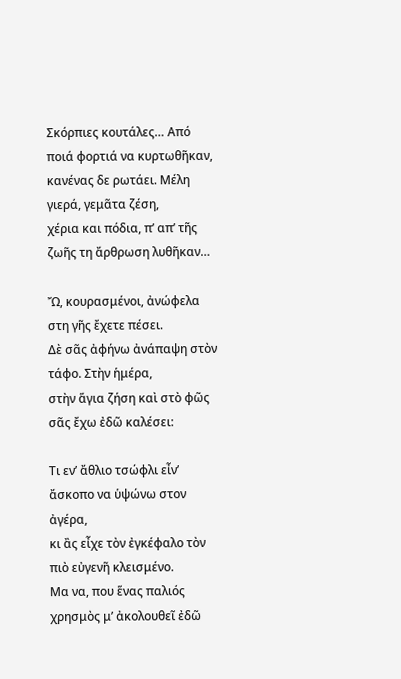Σκόρπιες κουτάλες… Από ποιά φορτιά να κυρτωθῆκαν,
κανένας δε ρωτάει. Μέλη γιερά, γεμᾶτα ζέση,
χέρια και πόδια, π’ απ’ τῆς ζωῆς τη ἄρθρωση λυθῆκαν…

Ὤ, κουρασμένοι, ἀνώφελα στη γῆς ἔχετε πέσει.
Δὲ σᾶς ἀφήνω ἀνάπαψη στὸν τάφο. Στὴν ἡμέρα,
στὴν ἅγια ζήση καὶ στὸ φῶς σᾶς ἔχω ἐδῶ καλέσει:

Τι εν’ ἄθλιο τσώφλι εἶν’ ἄσκοπο να ὑψώνω στον ἀγέρα,
κι ἂς εἶχε τὸν ἐγκέφαλο τὸν πιὸ εὐγενῆ κλεισμένο.
Μα να, που ἕνας παλιός χρησμὸς μ’ ἀκολουθεῖ ἐδῶ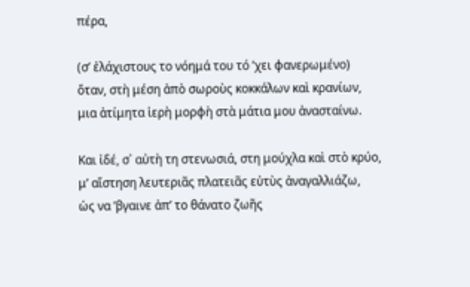πέρα,

(σ’ ἐλάχιστους το νόημά του τό ’χει φανερωμένο)
ὅταν, στὴ μέση ἀπὸ σωροὺς κοκκάλων καὶ κρανίων,
μια ἀτίμητα ἱερὴ μορφὴ στὰ μάτια μου ἀνασταίνω.

Και ἰδέ, σ᾽ αὐτὴ τη στενωσιά, στη μούχλα καὶ στὸ κρύο,
μ’ αἴστηση λευτεριᾶς πλατειᾶς εὐτὺς ἀναγαλλιάζω,
ὡς να ’βγαινε ἀπ’ το θάνατο ζωῆς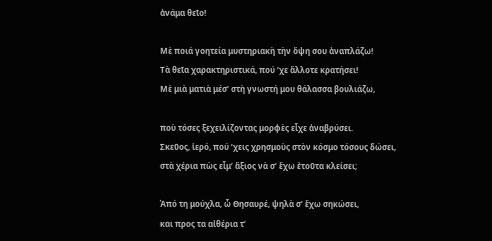ἀνάμα θεῖο!

Μὲ ποιά γοητεία μυστηριακὴ τὴν ὄψη σου ἀναπλάζω!
Τὰ θεῖα χαρακτηριστικά, πού ’χε ἄλλοτε κρατήσει!
Μὲ μιὰ ματιὰ μέσ’ στὴ γνωστή μου θάλασσα βουλιάζω,

ποὺ τόσες ξεχειλίζοντας μορφὲς εἶχε ἀναβρύσει.
Σκεῦος, ἱερό, πού ’χεις χρησμοὺς στὸν κόσμο τόσους δώσει,
στὰ χέρια πὼς εἶμ’ ἄξιος νὰ σ’ ἔχω ἐτοῦτα κλείσει;

Ἀπό τη μούχλα, ὦ Θησαυρέ, ψηλὰ σ’ ἔχω σηκώσει,
και προς τα αἰθέρια τ’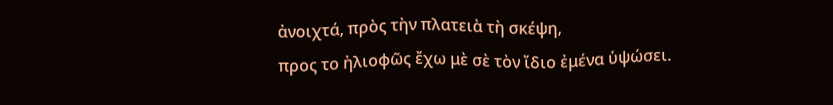ἀνοιχτά, πρὸς τὴν πλατειὰ τὴ σκέψη,
προς το ἠλιοφῶς ἔχω μὲ σὲ τὸν ἴδιο ἐμένα ὑψώσει.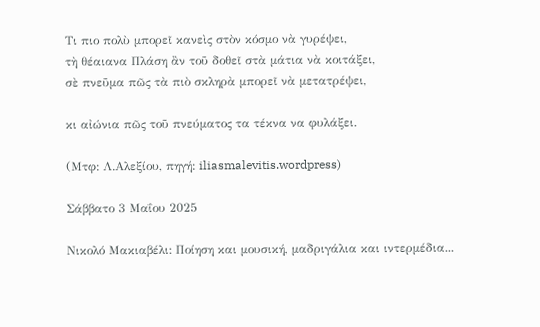Τι πιο πολὺ μπορεῖ κανεὶς στὸν κόσμο νὰ γυρέψει,
τὴ θέαιανα Πλάση ἂν τοῦ δοθεῖ στὰ μάτια νὰ κοιτάξει,
σὲ πνεῦμα πῶς τὰ πιὸ σκληρὰ μπορεῖ νὰ μετατρέψει,

κι αἰώνια πῶς τοῦ πνεύματος τα τέκνα να φυλάξει.

(Μτφ: Λ.Αλεξίου, πηγή: iliasmalevitis.wordpress)

Σάββατο 3 Μαΐου 2025

Νικολό Μακιαβέλι: Ποίηση και μουσική, μαδριγάλια και ιντερμέδια...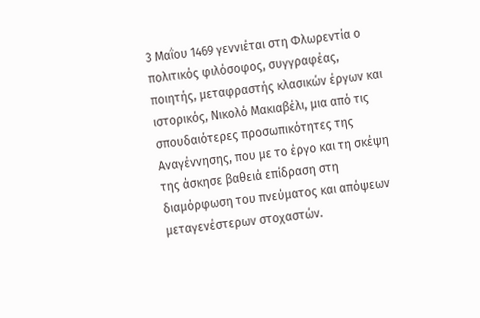3 Μαΐου 1469 γεννιέται στη Φλωρεντία ο πολιτικός φιλόσοφος, συγγραφέας, ποιητής, μεταφραστής κλασικών έργων και ιστορικός, Νικολό Μακιαβέλι, μια από τις σπουδαιότερες προσωπικότητες της Αναγέννησης, που με το έργο και τη σκέψη της άσκησε βαθειά επίδραση στη διαμόρφωση του πνεύματος και απόψεων μεταγενέστερων στοχαστών.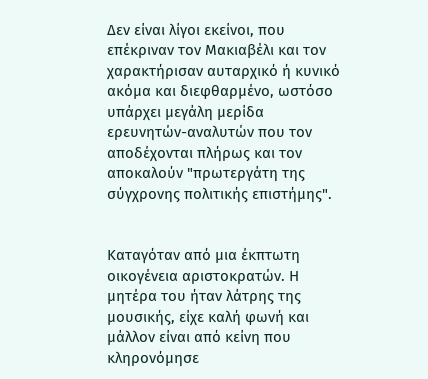Δεν είναι λίγοι εκείνοι, που επέκριναν τον Μακιαβέλι και τον χαρακτήρισαν αυταρχικό ή κυνικό ακόμα και διεφθαρμένο, ωστόσο υπάρχει μεγάλη μερίδα ερευνητών-αναλυτών που τον αποδέχονται πλήρως και τον αποκαλούν "πρωτεργάτη της σύγχρονης πολιτικής επιστήμης".


Καταγόταν από μια έκπτωτη οικογένεια αριστοκρατών. Η μητέρα του ήταν λάτρης της μουσικής, είχε καλή φωνή και μάλλον είναι από κείνη που κληρονόμησε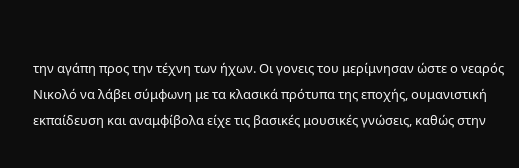την αγάπη προς την τέχνη των ήχων. Οι γονεις του μερίμνησαν ώστε ο νεαρός Νικολό να λάβει σύμφωνη με τα κλασικά πρότυπα της εποχής, ουμανιστική εκπαίδευση και αναμφίβολα είχε τις βασικές μουσικές γνώσεις, καθώς στην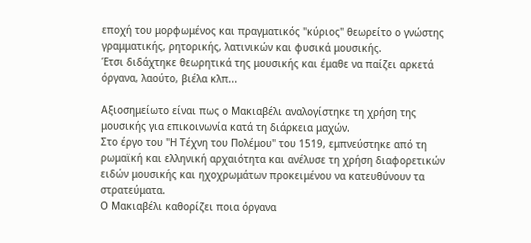εποχή του μορφωμένος και πραγματικός "κύριος" θεωρείτο ο γνώστης γραμματικής, ρητορικής, λατινικών και φυσικά μουσικής.
Έτσι διδάχτηκε θεωρητικά της μουσικής και έμαθε να παίζει αρκετά όργανα, λαούτο, βιέλα κλπ...

Αξιοσημείωτο είναι πως ο Μακιαβέλι αναλογίστηκε τη χρήση της μουσικής για επικοινωνία κατά τη διάρκεια μαχών.
Στο έργο του "Η Τέχνη του Πολέμου" του 1519, εμπνεύστηκε από τη ρωμαϊκή και ελληνική αρχαιότητα και ανέλυσε τη χρήση διαφορετικών ειδών μουσικής και ηχοχρωμάτων προκειμένου να κατευθύνουν τα στρατεύματα.
Ο Μακιαβέλι καθορίζει ποια όργανα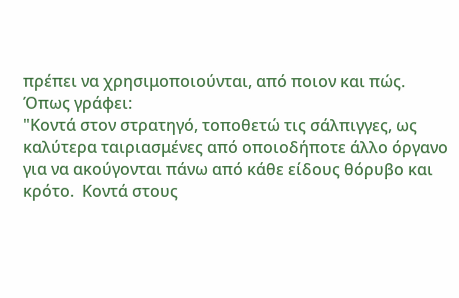πρέπει να χρησιμοποιούνται, από ποιον και πώς.
Όπως γράφει:
"Κοντά στον στρατηγό, τοποθετώ τις σάλπιγγες, ως καλύτερα ταιριασμένες από οποιοδήποτε άλλο όργανο για να ακούγονται πάνω από κάθε είδους θόρυβο και κρότο.  Κοντά στους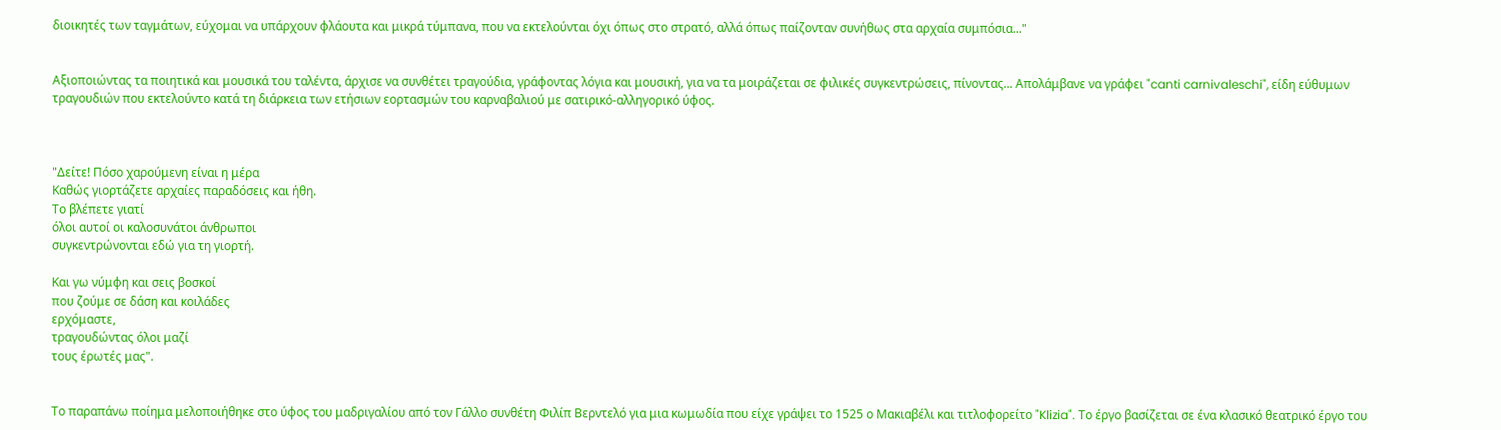διοικητές των ταγμάτων, εύχομαι να υπάρχουν φλάουτα και μικρά τύμπανα, που να εκτελούνται όχι όπως στο στρατό, αλλά όπως παίζονταν συνήθως στα αρχαία συμπόσια..."


Αξιοποιώντας τα ποιητικά και μουσικά του ταλέντα, άρχισε να συνθέτει τραγούδια, γράφοντας λόγια και μουσική, για να τα μοιράζεται σε φιλικές συγκεντρώσεις, πίνοντας... Απολάμβανε να γράφει "canti carnivaleschi", είδη εύθυμων τραγουδιών που εκτελούντο κατά τη διάρκεια των ετήσιων εορτασμών του καρναβαλιού με σατιρικό-αλληγορικό ύφος.



"Δείτε! Πόσο χαρούμενη είναι η μέρα
Καθώς γιορτάζετε αρχαίες παραδόσεις και ήθη.
Το βλέπετε γιατί
όλοι αυτοί οι καλοσυνάτοι άνθρωποι
συγκεντρώνονται εδώ για τη γιορτή.

Και γω νύμφη και σεις βοσκοί
που ζούμε σε δάση και κοιλάδες
ερχόμαστε,
τραγουδώντας όλοι μαζί
τους έρωτές μας".


Το παραπάνω ποίημα μελοποιήθηκε στο ύφος του μαδριγαλίου από τον Γάλλο συνθέτη Φιλίπ Βερντελό για μια κωμωδία που είχε γράψει τo 1525 ο Μακιαβέλι και τιτλοφορείτο "Klizia". Το έργο βασίζεται σε ένα κλασικό θεατρικό έργο του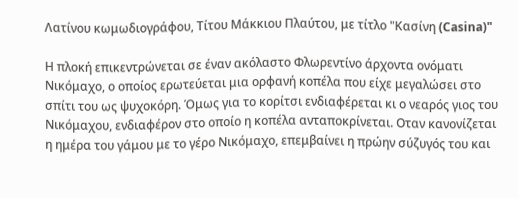Λατίνου κωμωδιογράφου, Τίτου Μάκκιου Πλαύτου, με τίτλο "Κασίνη (Casina)"

Η πλοκή επικεντρώνεται σε έναν ακόλαστο Φλωρεντίνο άρχοντα ονόματι Νικόμαχο, ο οποίος ερωτεύεται μια ορφανή κοπέλα που είχε μεγαλώσει στο σπίτι του ως ψυχοκόρη. Όμως για το κορίτσι ενδιαφέρεται κι ο νεαρός γιος του Νικόμαχου, ενδιαφέρον στο οποίο η κοπέλα ανταποκρίνεται. Οταν κανονίζεται η ημέρα του γάμου με το γέρο Νικόμαχο, επεμβαίνει η πρώην σύζυγός του και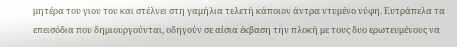μητέρα του γιου του και στέλνει στη γαμήλια τελετή κάποιον άντρα ντυμένο νύφη. Ευτράπελα τα επεισόδια που δημιουργούνται, οδηγούν σε αίσια έκβαση την πλοκή με τους δυο ερωτευμένους να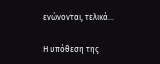ενώνονται, τελικά...

Η υπόθεση της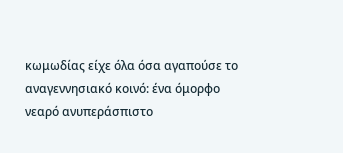κωμωδίας είχε όλα όσα αγαπούσε το αναγεννησιακό κοινό: ένα όμορφο νεαρό ανυπεράσπιστο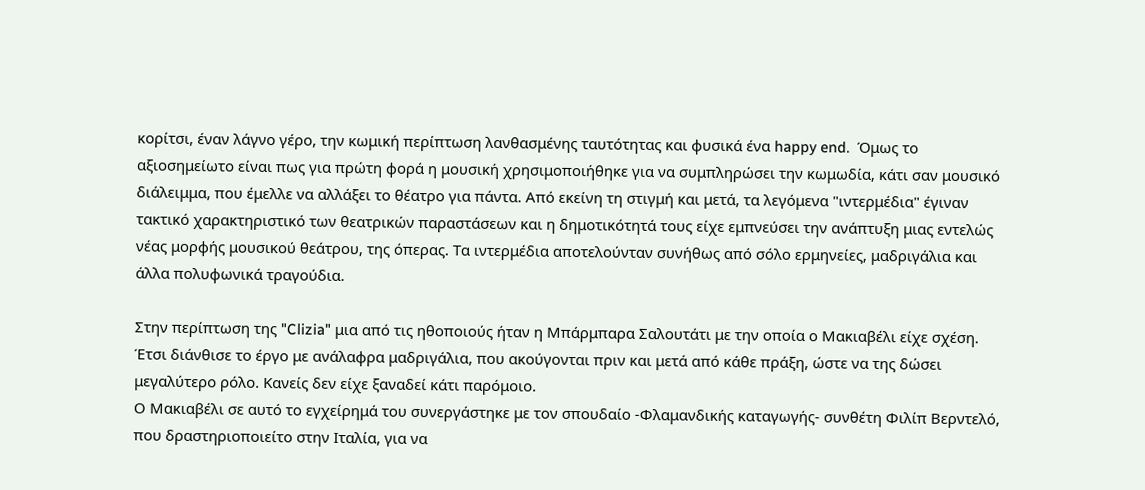κορίτσι, έναν λάγνο γέρο, την κωμική περίπτωση λανθασμένης ταυτότητας και φυσικά ένα happy end.  Όμως το αξιοσημείωτο είναι πως για πρώτη φορά η μουσική χρησιμοποιήθηκε για να συμπληρώσει την κωμωδία, κάτι σαν μουσικό διάλειμμα, που έμελλε να αλλάξει το θέατρο για πάντα. Από εκείνη τη στιγμή και μετά, τα λεγόμενα "ιντερμέδια" έγιναν τακτικό χαρακτηριστικό των θεατρικών παραστάσεων και η δημοτικότητά τους είχε εμπνεύσει την ανάπτυξη μιας εντελώς νέας μορφής μουσικού θεάτρου, της όπερας. Τα ιντερμέδια αποτελούνταν συνήθως από σόλο ερμηνείες, μαδριγάλια και άλλα πολυφωνικά τραγούδια.

Στην περίπτωση της "Clizia" μια από τις ηθοποιούς ήταν η Μπάρμπαρα Σαλουτάτι με την οποία ο Μακιαβέλι είχε σχέση. Έτσι διάνθισε το έργο με ανάλαφρα μαδριγάλια, που ακούγονται πριν και μετά από κάθε πράξη, ώστε να της δώσει μεγαλύτερο ρόλο. Κανείς δεν είχε ξαναδεί κάτι παρόμοιο.
Ο Μακιαβέλι σε αυτό το εγχείρημά του συνεργάστηκε με τον σπουδαίο -Φλαμανδικής καταγωγής- συνθέτη Φιλίπ Βερντελό, που δραστηριοποιείτο στην Ιταλία, για να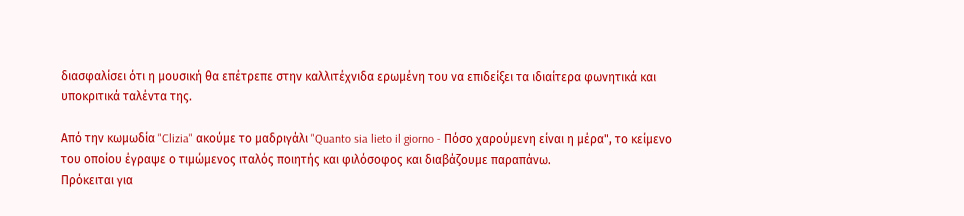διασφαλίσει ότι η μουσική θα επέτρεπε στην καλλιτέχνιδα ερωμένη του να επιδείξει τα ιδιαίτερα φωνητικά και υποκριτικά ταλέντα της.

Από την κωμωδία "Clizia" ακούμε το μαδριγάλι "Quanto sia lieto il giorno - Πόσο χαρούμενη είναι η μέρα", το κείμενο του οποίου έγραψε ο τιμώμενος ιταλός ποιητής και φιλόσοφος και διαβάζουμε παραπάνω.
Πρόκειται για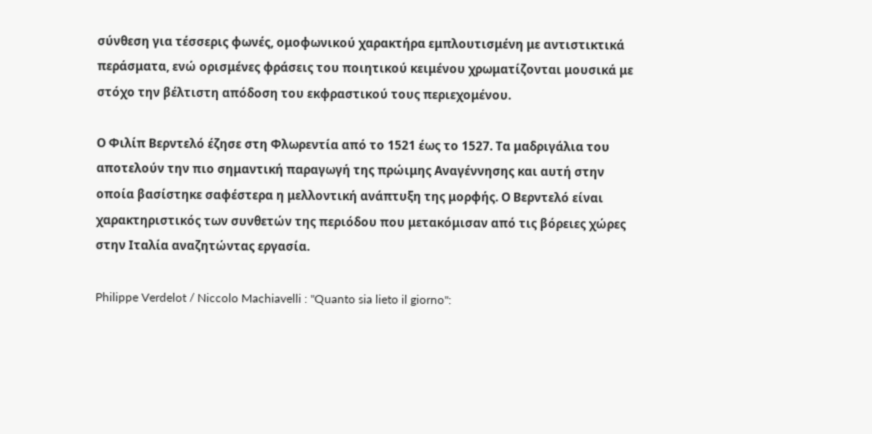σύνθεση για τέσσερις φωνές, ομοφωνικού χαρακτήρα εμπλουτισμένη με αντιστικτικά περάσματα, ενώ ορισμένες φράσεις του ποιητικού κειμένου χρωματίζονται μουσικά με στόχο την βέλτιστη απόδοση του εκφραστικού τους περιεχομένου.

Ο Φιλίπ Βερντελό έζησε στη Φλωρεντία από το 1521 έως το 1527. Τα μαδριγάλια του αποτελούν την πιο σημαντική παραγωγή της πρώιμης Αναγέννησης και αυτή στην οποία βασίστηκε σαφέστερα η μελλοντική ανάπτυξη της μορφής. Ο Βερντελό είναι χαρακτηριστικός των συνθετών της περιόδου που μετακόμισαν από τις βόρειες χώρες στην Ιταλία αναζητώντας εργασία.

Philippe Verdelot / Niccolo Machiavelli : "Quanto sia lieto il giorno":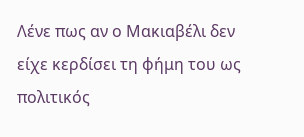Λένε πως αν ο Μακιαβέλι δεν είχε κερδίσει τη φήμη του ως πολιτικός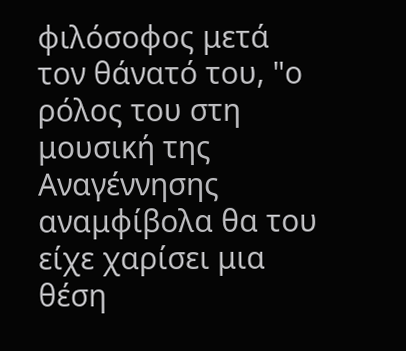φιλόσοφος μετά τον θάνατό του, "ο ρόλος του στη μουσική της Αναγέννησης αναμφίβολα θα του είχε χαρίσει μια θέση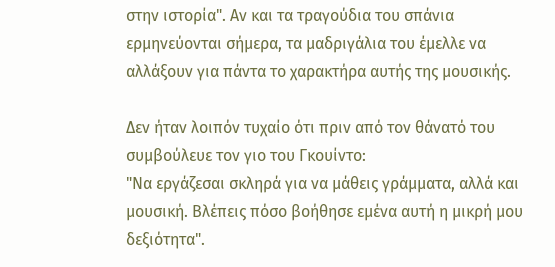στην ιστορία". Αν και τα τραγούδια του σπάνια ερμηνεύονται σήμερα, τα μαδριγάλια του έμελλε να αλλάξουν για πάντα το χαρακτήρα αυτής της μουσικής.

Δεν ήταν λοιπόν τυχαίο ότι πριν από τον θάνατό του συμβούλευε τον γιο του Γκουίντο:
"Να εργάζεσαι σκληρά για να μάθεις γράμματα, αλλά και μουσική. Βλέπεις πόσο βοήθησε εμένα αυτή η μικρή μου δεξιότητα".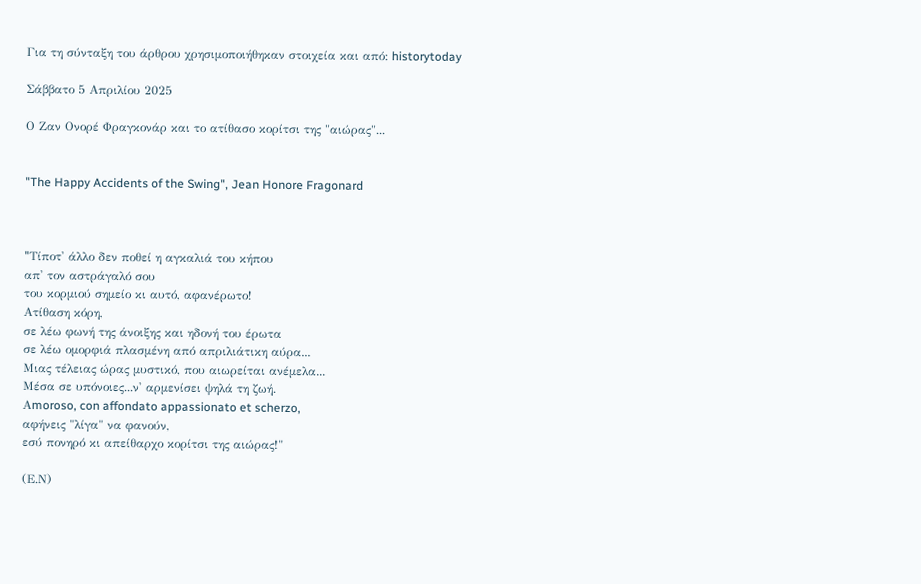Για τη σύνταξη του άρθρου χρησιμοποιήθηκαν στοιχεία και από: historytoday

Σάββατο 5 Απριλίου 2025

Ο Ζαν Ονορέ Φραγκονάρ και το ατίθασο κορίτσι της "αιώρας"...


"The Happy Accidents of the Swing", Jean Honore Fragonard



"Tίποτ' άλλο δεν ποθεί η αγκαλιά του κήπου
απ' τον αστράγαλό σου
του κορμιού σημείο κι αυτό, αφανέρωτο!
Ατίθαση κόρη,
σε λέω φωνή της άνοιξης και ηδονή του έρωτα
σε λέω ομορφιά πλασμένη από απριλιάτικη αύρα...
Μιας τέλειας ώρας μυστικό, που αιωρείται ανέμελα...
Μέσα σε υπόνοιες...ν' αρμενίσει ψηλά τη ζωή.
Αmoroso, con affondato appassionato et scherzo,
αφήνεις "λίγα" να φανούν,
εσύ πονηρό κι απείθαρχο κορίτσι της αιώρας!"

(Ε.Ν)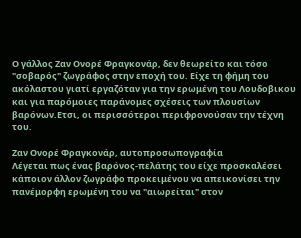Ο γάλλος Ζαν Ονορέ Φραγκονάρ, δεν θεωρείτο και τόσο "σοβαρός" ζωγράφος στην εποχή του. Είχε τη φήμη του ακόλαστου γιατί εργαζόταν για την ερωμένη του Λουδοβικου και για παρόμοιες παράνομες σχέσεις των πλουσίων βαρόνων.Ετσι, οι περισσότεροι περιφρονούσαν την τέχνη του.

Ζαν Ονορέ Φραγκονάρ, αυτοπροσωπογραφία
Λέγεται πως ένας βαρόνος-πελάτης του είχε προσκαλέσει κάποιον άλλον ζωγράφο προκειμένου να απεικονίσει την πανέμορφη ερωμένη του να "αιωρείται" στον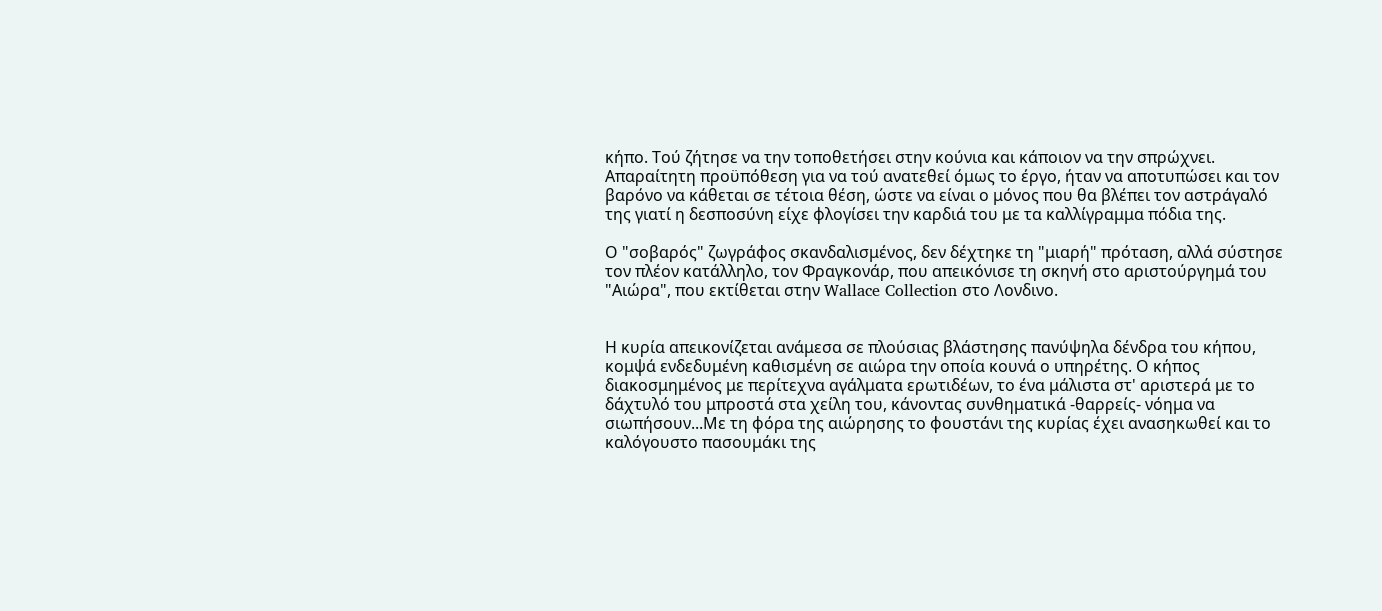κήπο. Τού ζήτησε να την τοποθετήσει στην κούνια και κάποιον να την σπρώχνει. Απαραίτητη προϋπόθεση για να τού ανατεθεί όμως το έργο, ήταν να αποτυπώσει και τον βαρόνο να κάθεται σε τέτοια θέση, ώστε να είναι ο μόνος που θα βλέπει τον αστράγαλό της γιατί η δεσποσύνη είχε φλογίσει την καρδιά του με τα καλλίγραμμα πόδια της.

Ο "σοβαρός" ζωγράφος σκανδαλισμένος, δεν δέχτηκε τη "μιαρή" πρόταση, αλλά σύστησε τον πλέον κατάλληλο, τον Φραγκονάρ, που απεικόνισε τη σκηνή στο αριστούργημά του "Αιώρα", που εκτίθεται στην Wallace Collection στο Λονδινο.


Η κυρία απεικονίζεται ανάμεσα σε πλούσιας βλάστησης πανύψηλα δένδρα του κήπου, κομψά ενδεδυμένη καθισμένη σε αιώρα την οποία κουνά ο υπηρέτης. Ο κήπος διακοσμημένος με περίτεχνα αγάλματα ερωτιδέων, το ένα μάλιστα στ' αριστερά με το δάχτυλό του μπροστά στα χείλη του, κάνοντας συνθηματικά -θαρρείς- νόημα να σιωπήσουν...Με τη φόρα της αιώρησης το φουστάνι της κυρίας έχει ανασηκωθεί και το καλόγουστο πασουμάκι της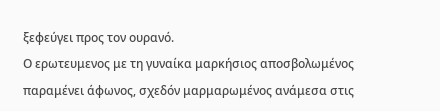ξεφεύγει προς τον ουρανό.
Ο ερωτευμενος με τη γυναίκα μαρκήσιος αποσβολωμένος παραμένει άφωνος, σχεδόν μαρμαρωμένος ανάμεσα στις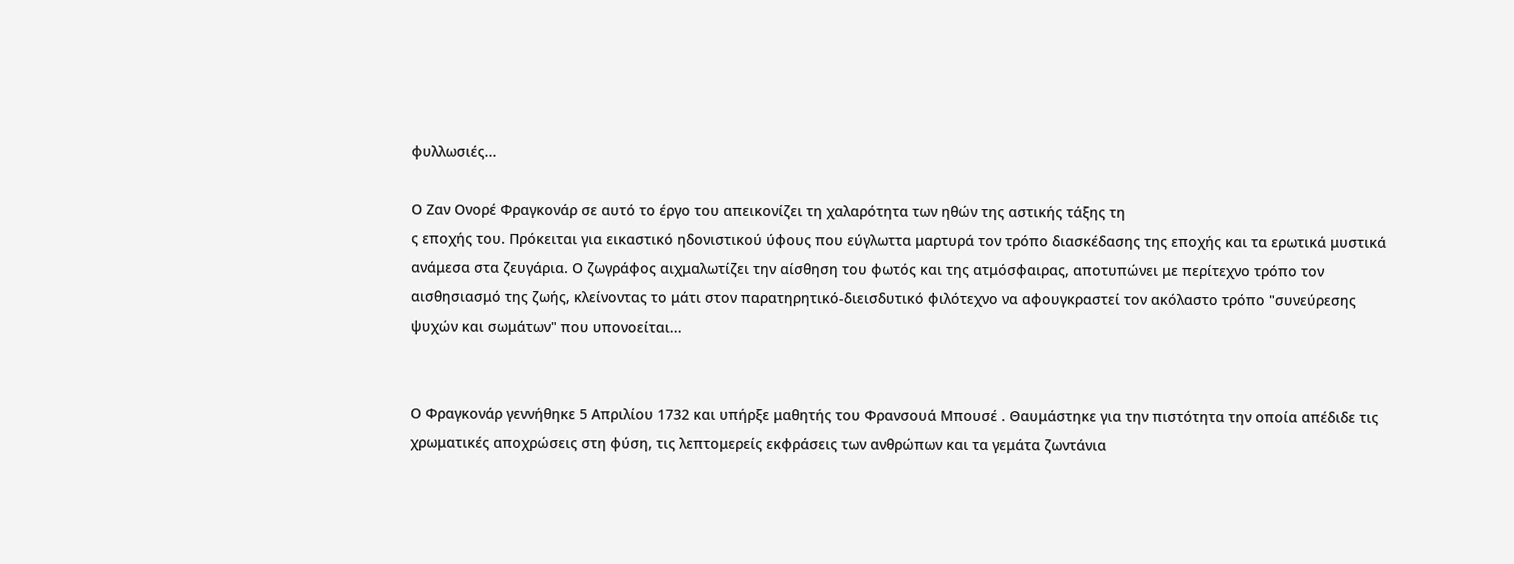φυλλωσιές...

Ο Ζαν Ονορέ Φραγκονάρ σε αυτό το έργο του απεικονίζει τη χαλαρότητα των ηθών της αστικής τάξης τη
ς εποχής του. Πρόκειται για εικαστικό ηδονιστικού ύφους που εύγλωττα μαρτυρά τον τρόπο διασκέδασης της εποχής και τα ερωτικά μυστικά ανάμεσα στα ζευγάρια. Ο ζωγράφος αιχμαλωτίζει την αίσθηση του φωτός και της ατμόσφαιρας, αποτυπώνει με περίτεχνο τρόπο τον αισθησιασμό της ζωής, κλείνοντας το μάτι στον παρατηρητικό-διεισδυτικό φιλότεχνο να αφουγκραστεί τον ακόλαστο τρόπο "συνεύρεσης ψυχών και σωμάτων" που υπονοείται...


Ο Φραγκονάρ γεννήθηκε 5 Απριλίου 1732 και υπήρξε μαθητής του Φρανσουά Μπουσέ . Θαυμάστηκε για την πιστότητα την οποία απέδιδε τις χρωματικές αποχρώσεις στη φύση, τις λεπτομερείς εκφράσεις των ανθρώπων και τα γεμάτα ζωντάνια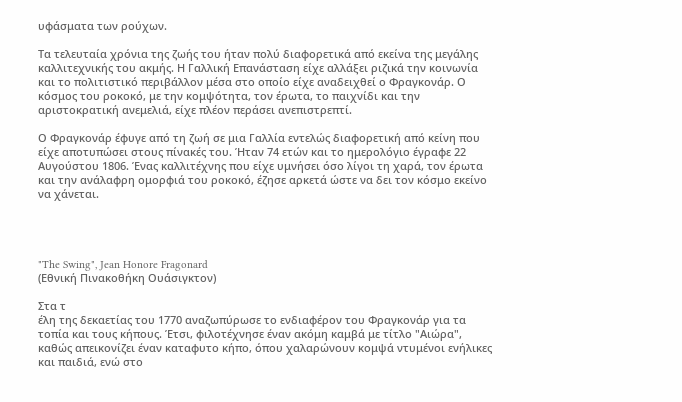υφάσματα των ρούχων.

Τα τελευταία χρόνια της ζωής του ήταν πολύ διαφορετικά από εκείνα της μεγάλης καλλιτεχνικής του ακμής. Η Γαλλική Επανάσταση είχε αλλάξει ριζικά την κοινωνία και το πολιτιστικό περιβάλλον μέσα στο οποίο είχε αναδειχθεί ο Φραγκονάρ. Ο κόσμος του ροκοκό, με την κομψότητα, τον έρωτα, το παιχνίδι και την αριστοκρατική ανεμελιά, είχε πλέον περάσει ανεπιστρεπτί.

Ο Φραγκονάρ έφυγε από τη ζωή σε μια Γαλλία εντελώς διαφορετική από κείνη που είχε αποτυπώσει στους πίνακές του. Ήταν 74 ετών και το ημερολόγιο έγραφε 22 Αυγούστου 1806. Ένας καλλιτέχνης που είχε υμνήσει όσο λίγοι τη χαρά, τον έρωτα και την ανάλαφρη ομορφιά του ροκοκό, έζησε αρκετά ώστε να δει τον κόσμο εκείνο να χάνεται.




"The Swing", Jean Honore Fragonard
(Εθνική Πινακοθήκη Ουάσιγκτον)

Στα τ
έλη της δεκαετίας του 1770 αναζωπύρωσε το ενδιαφέρον του Φραγκονάρ για τα τοπία και τους κήπους. Έτσι, φιλοτέχνησε έναν ακόμη καμβά με τίτλο "Αιώρα", καθώς απεικονίζει έναν καταφυτο κήπο, όπου χαλαρώνουν κομψά ντυμένοι ενήλικες και παιδιά, ενώ στο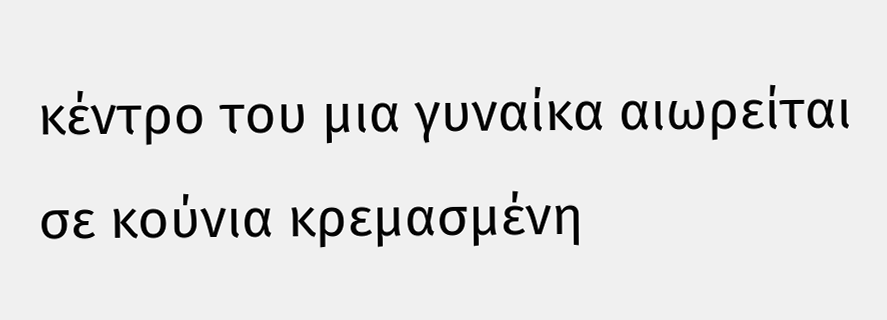κέντρο του μια γυναίκα αιωρείται σε κούνια κρεμασμένη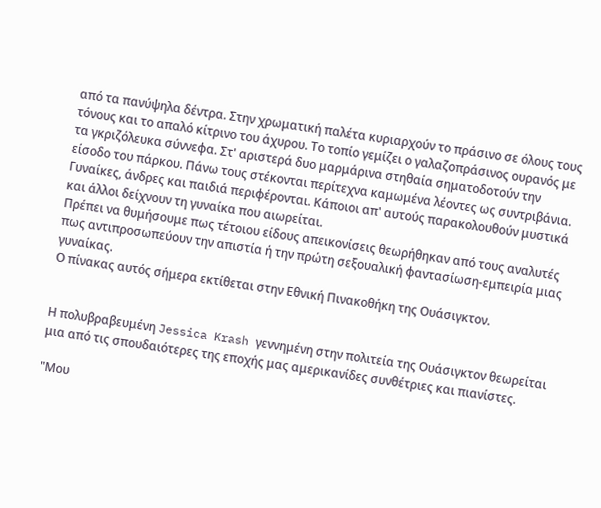από τα πανύψηλα δέντρα. Στην χρωματική παλέτα κυριαρχούν το πράσινο σε όλους τους τόνους και το απαλό κίτρινο του άχυρου. Το τοπίο γεμίζει ο γαλαζοπράσινος ουρανός με τα γκριζόλευκα σύννεφα. Στ' αριστερά δυο μαρμάρινα στηθαία σηματοδοτούν την είσοδο του πάρκου. Πάνω τους στέκονται περίτεχνα καμωμένα λέοντες ως συντριβάνια. Γυναίκες, άνδρες και παιδιά περιφέρονται. Κάποιοι απ' αυτούς παρακολουθούν μυστικά και άλλοι δείχνουν τη γυναίκα που αιωρείται.
Πρέπει να θυμήσουμε πως τέτοιου είδους απεικονίσεις θεωρήθηκαν από τους αναλυτές πως αντιπροσωπεύουν την απιστία ή την πρώτη σεξουαλική φαντασίωση-εμπειρία μιας γυναίκας.
Ο πίνακας αυτός σήμερα εκτίθεται στην Εθνική Πινακοθήκη της Ουάσιγκτον.


Η πολυβραβευμένη Jessica Krash γεννημένη στην πολιτεία της Ουάσιγκτον θεωρείται μια από τις σπουδαιότερες της εποχής μας αμερικανίδες συνθέτριες και πιανίστες.

"Μου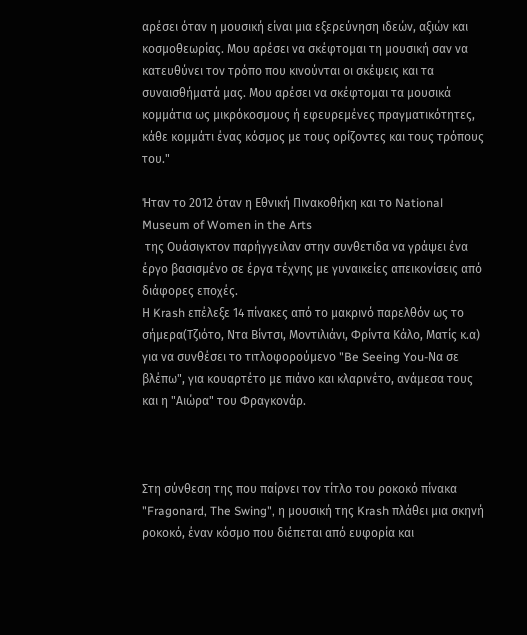αρέσει όταν η μουσική είναι μια εξερεύνηση ιδεών, αξιών και κοσμοθεωρίας. Μου αρέσει να σκέφτομαι τη μουσική σαν να κατευθύνει τον τρόπο που κινούνται οι σκέψεις και τα συναισθήματά μας. Μου αρέσει να σκέφτομαι τα μουσικά κομμάτια ως μικρόκοσμους ή εφευρεμένες πραγματικότητες, κάθε κομμάτι ένας κόσμος με τους ορίζοντες και τους τρόπους του."

Ήταν το 2012 όταν η Εθνική Πινακοθήκη και το National Museum of Women in the Arts
 της Ουάσιγκτον παρήγγειλαν στην συνθετιδα να γράψει ένα έργο βασισμένο σε έργα τέχνης με γυναικείες απεικονίσεις από διάφορες εποχές.
Η Krash επέλεξε 14 πίνακες από το μακρινό παρελθόν ως το σήμερα(Τζιότο, Ντα Βίντσι, Μοντιλιάνι, Φρίντα Κάλο, Ματίς κ.α) για να συνθέσει το τιτλοφορούμενο "Be Seeing You-Να σε βλέπω", για κουαρτέτο με πιάνο και κλαρινέτο, ανάμεσα τους και η "Αιώρα" του Φραγκονάρ.



Στη σύνθεση της που παίρνει τον τίτλο του ροκοκό πίνακα "Fragonard, The Swing", η μουσική της Krash πλάθει μια σκηνή ροκοκό, έναν κόσμο που διέπεται από ευφορία και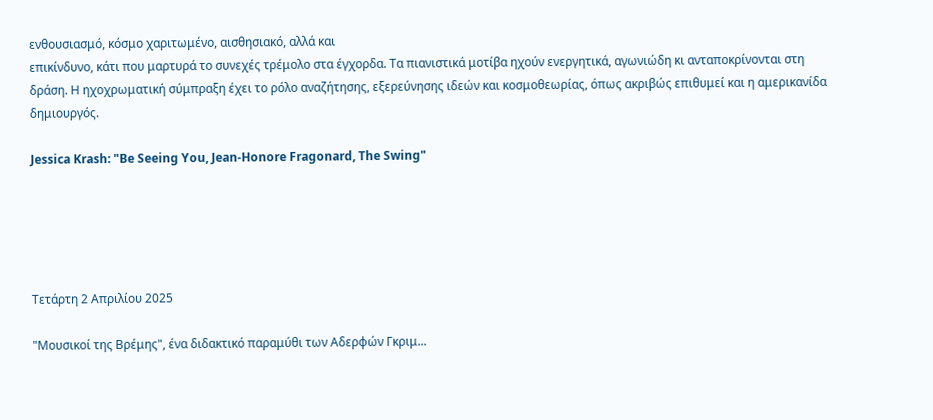ενθουσιασμό, κόσμο χαριτωμένο, αισθησιακό, αλλά και
επικίνδυνο, κάτι που μαρτυρά το συνεχές τρέμολο στα έγχορδα. Τα πιανιστικά μοτίβα ηχούν ενεργητικά, αγωνιώδη κι ανταποκρίνονται στη δράση. Η ηχοχρωματική σύμπραξη έχει το ρόλο αναζήτησης, εξερεύνησης ιδεών και κοσμοθεωρίας, όπως ακριβώς επιθυμεί και η αμερικανίδα δημιουργός.

Jessica Krash: "Be Seeing You, Jean-Honore Fragonard, The Swing"





Τετάρτη 2 Απριλίου 2025

"Μουσικοί της Βρέμης", ένα διδακτικό παραμύθι των Αδερφών Γκριμ...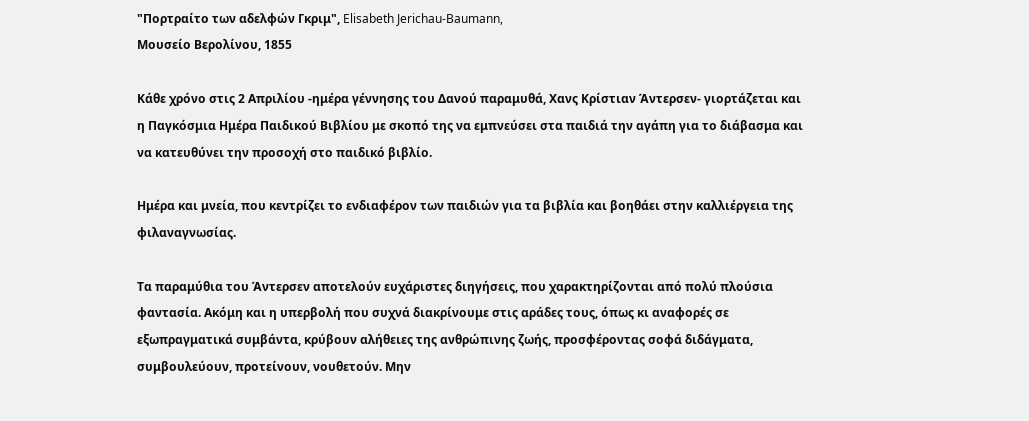"Πορτραίτο των αδελφών Γκριμ", Elisabeth Jerichau-Baumann,
Μουσείο Βερολίνου, 1855

Κάθε χρόνο στις 2 Απριλίου -ημέρα γέννησης του Δανού παραμυθά, Χανς Κρίστιαν Άντερσεν- γιορτάζεται και η Παγκόσμια Ημέρα Παιδικού Βιβλίου με σκοπό της να εμπνεύσει στα παιδιά την αγάπη για το διάβασμα και να κατευθύνει την προσοχή στο παιδικό βιβλίο.

Ημέρα και μνεία, που κεντρίζει το ενδιαφέρον των παιδιών για τα βιβλία και βοηθάει στην καλλιέργεια της φιλαναγνωσίας.

Τα παραμύθια του Άντερσεν αποτελούν ευχάριστες διηγήσεις, που χαρακτηρίζονται από πολύ πλούσια φαντασία. Ακόμη και η υπερβολή που συχνά διακρίνουμε στις αράδες τους, όπως κι αναφορές σε εξωπραγματικά συμβάντα, κρύβουν αλήθειες της ανθρώπινης ζωής, προσφέροντας σοφά διδάγματα, συμβουλεύουν, προτείνουν, νουθετούν. Μην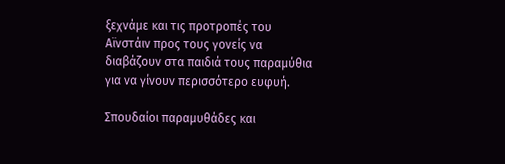ξεχνάμε και τις προτροπές του Αϊνστάιν προς τους γονείς να διαβάζουν στα παιδιά τους παραμύθια για να γίνουν περισσότερο ευφυή.

Σπουδαίοι παραμυθάδες και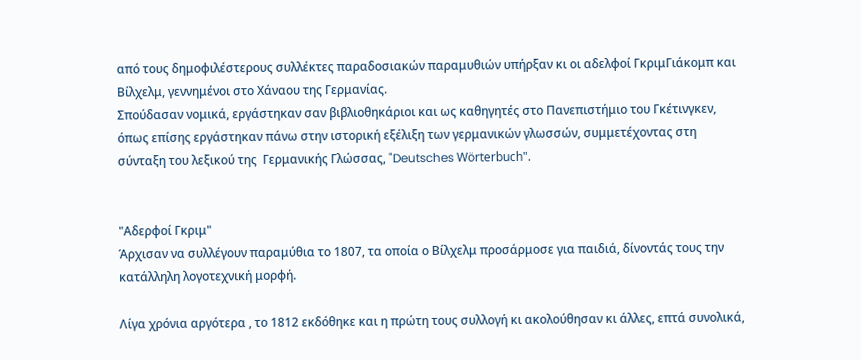από τους δημοφιλέστερους συλλέκτες παραδοσιακών παραμυθιών υπήρξαν κι οι αδελφοί ΓκριμΓιάκομπ και Βίλχελμ, γεννημένοι στο Χάναου της Γερμανίας.
Σπούδασαν νομικά, εργάστηκαν σαν βιβλιοθηκάριοι και ως καθηγητές στο Πανεπιστήμιο του Γκέτινγκεν, όπως επίσης εργάστηκαν πάνω στην ιστορική εξέλιξη των γερμανικών γλωσσών, συμμετέχοντας στη σύνταξη του λεξικού της  Γερμανικής Γλώσσας, "Deutsches Wörterbuch".


"Αδερφοί Γκριμ"
Άρχισαν να συλλέγουν παραμύθια το 1807, τα οποία ο Βίλχελμ προσάρμοσε για παιδιά, δίνοντάς τους την κατάλληλη λογοτεχνική μορφή.

Λίγα χρόνια αργότερα , το 1812 εκδόθηκε και η πρώτη τους συλλογή κι ακολούθησαν κι άλλες, επτά συνολικά,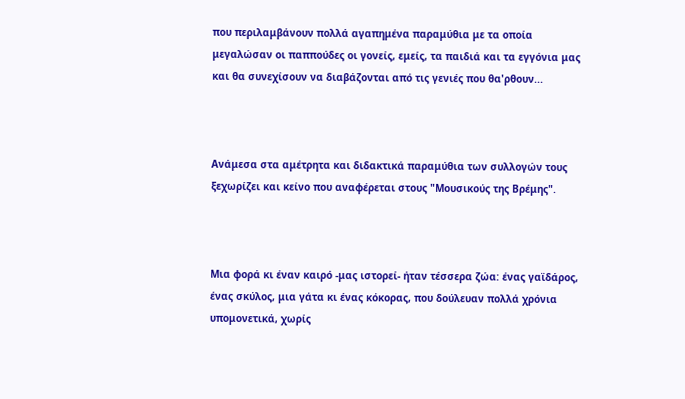που περιλαμβάνουν πολλά αγαπημένα παραμύθια με τα οποία μεγαλώσαν οι παππούδες οι γονείς, εμείς, τα παιδιά και τα εγγόνια μας και θα συνεχίσουν να διαβάζονται από τις γενιές που θα'ρθουν...



Ανάμεσα στα αμέτρητα και διδακτικά παραμύθια των συλλογών τους ξεχωρίζει και κείνο που αναφέρεται στους "Μουσικούς της Βρέμης".



Μια φορά κι έναν καιρό -μας ιστορεί- ήταν τέσσερα ζώα: ένας γαϊδάρος, ένας σκύλος, μια γάτα κι ένας κόκορας, που δούλευαν πολλά χρόνια υπομονετικά, χωρίς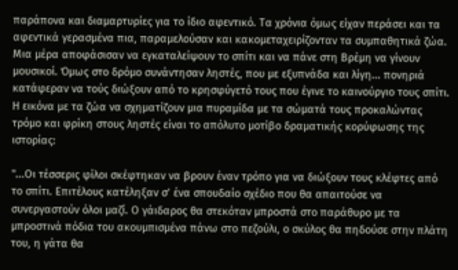παράπονα και διαμαρτυρίες για το ίδιο αφεντικό. Τα χρόνια όμως είχαν περάσει και τα αφεντικά γερασμένα πια, παραμελούσαν και κακομεταχειρίζονταν τα συμπαθητικά ζώα. Μια μέρα αποφάσισαν να εγκαταλείψουν το σπίτι και να πάνε στη Βρέμη να γίνουν μουσικοί. Όμως στο δρόμο συνάντησαν ληστές, που με εξυπνάδα και λίγη... πονηριά κατάφεραν να τούς διώξουν από το κρησφύγετό τους που έγινε το καινούργιο τους σπίτι. Η εικόνα με τα ζώα να σχηματίζουν μια πυραμίδα με τα σώματά τους προκαλώντας τρόμο και φρίκη στους ληστές είναι το απόλυτο μοτίβο δραματικής κορύφωσης της ιστορίας:

"...Οι τέσσερις φίλοι σκέφτηκαν να βρουν έναν τρόπο για να διώξουν τους κλέφτες από το σπίτι. Επιτέλους κατέληξαν σ’ ένα σπουδαίο σχέδιο που θα απαιτούσε να συνεργαστούν όλοι μαζί. Ο γάιδαρος θα στεκόταν μπροστά στο παράθυρο με τα μπροστινά πόδια του ακουμπισμένα πάνω στο πεζούλι, ο σκύλος θα πηδούσε στην πλάτη του, η γάτα θα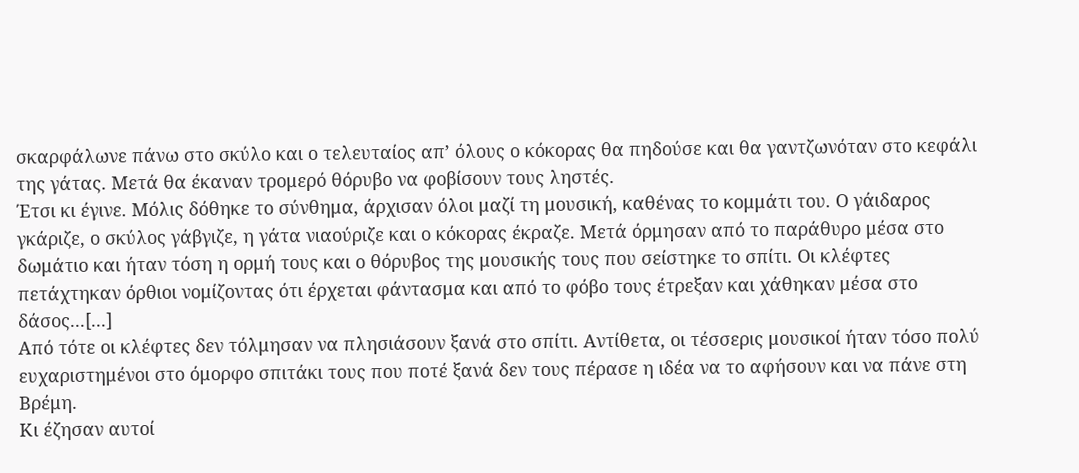σκαρφάλωνε πάνω στο σκύλο και ο τελευταίος απ’ όλους ο κόκορας θα πηδούσε και θα γαντζωνόταν στο κεφάλι της γάτας. Μετά θα έκαναν τρομερό θόρυβο να φοβίσουν τους ληστές.
Έτσι κι έγινε. Μόλις δόθηκε το σύνθημα, άρχισαν όλοι μαζί τη μουσική, καθένας το κομμάτι του. Ο γάιδαρος γκάριζε, ο σκύλος γάβγιζε, η γάτα νιαούριζε και ο κόκορας έκραζε. Μετά όρμησαν από το παράθυρο μέσα στο δωμάτιο και ήταν τόση η ορμή τους και ο θόρυβος της μουσικής τους που σείστηκε το σπίτι. Οι κλέφτες πετάχτηκαν όρθιοι νομίζοντας ότι έρχεται φάντασμα και από το φόβο τους έτρεξαν και χάθηκαν μέσα στο δάσος...[...]
Από τότε οι κλέφτες δεν τόλμησαν να πλησιάσουν ξανά στο σπίτι. Αντίθετα, οι τέσσερις μουσικοί ήταν τόσο πολύ ευχαριστημένοι στο όμορφο σπιτάκι τους που ποτέ ξανά δεν τους πέρασε η ιδέα να το αφήσουν και να πάνε στη Βρέμη.
Κι έζησαν αυτοί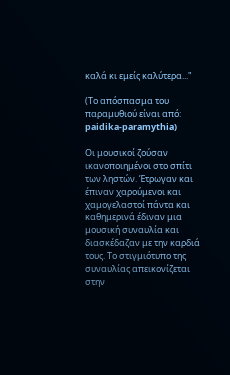καλά κι εμείς καλύτερα..."

(Το απόσπασμα του παραμυθιού είναι από: paidika-paramythia)

Οι μουσικοί ζούσαν ικανοποιημένοι στο σπίτι των ληστών. Έτρωγαν και έπιναν χαρούμενοι και χαμογελαστοί πάντα και καθημερινά έδιναν μια μουσική συναυλία και διασκέδαζαν με την καρδιά τους. Το στιγμιότυπο της συναυλίας απεικονίζεται στην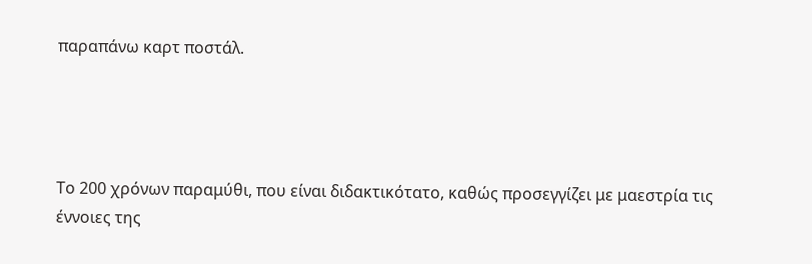παραπάνω καρτ ποστάλ.




Το 200 χρόνων παραμύθι, που είναι διδακτικότατο, καθώς προσεγγίζει με μαεστρία τις έννοιες της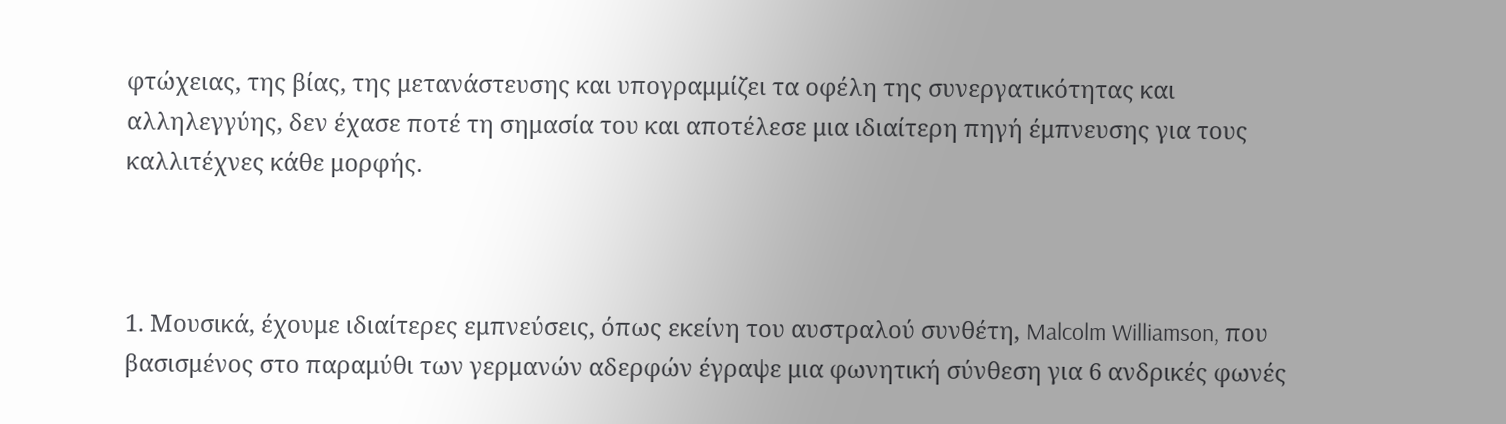φτώχειας, της βίας, της μετανάστευσης και υπογραμμίζει τα οφέλη της συνεργατικότητας και αλληλεγγύης, δεν έχασε ποτέ τη σημασία του και αποτέλεσε μια ιδιαίτερη πηγή έμπνευσης για τους καλλιτέχνες κάθε μορφής.



1. Μουσικά, έχουμε ιδιαίτερες εμπνεύσεις, όπως εκείνη του αυστραλού συνθέτη, Malcolm Williamson, που βασισμένος στο παραμύθι των γερμανών αδερφών έγραψε μια φωνητική σύνθεση για 6 ανδρικές φωνές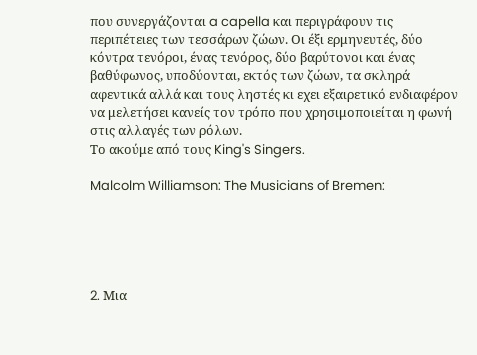που συνεργάζονται a capella και περιγράφουν τις περιπέτειες των τεσσάρων ζώων. Oι έξι ερμηνευτές, δύο κόντρα τενόροι, ένας τενόρος, δύο βαρύτονοι και ένας βαθύφωνος, υποδύονται, εκτός των ζώων, τα σκληρά αφεντικά αλλά και τους ληστές κι εχει εξαιρετικό ενδιαφέρον να μελετήσει κανείς τον τρόπο που χρησιμοποιείται η φωνή στις αλλαγές των ρόλων.
Το ακούμε από τους King's Singers.

Malcolm Williamson: The Musicians of Bremen:





2. Mια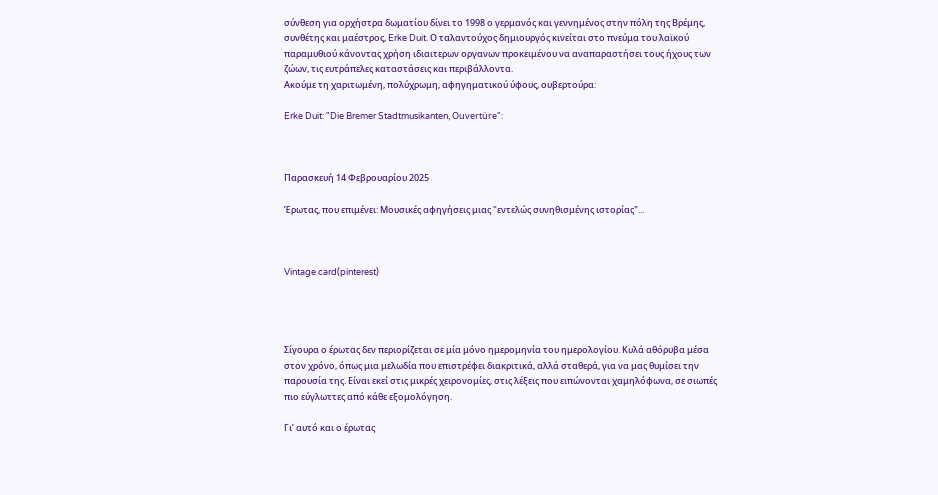σύνθεση για ορχήστρα δωματίου δίνει το 1998 ο γερμανός και γεννημένος στην πόλη της Βρέμης, συνθέτης και μαέστρος, Erke Duit. Ο ταλαντούχος δημιουργός κινείται στο πνεύμα του λαϊκού παραμυθιού κάνοντας χρήση ιδιαιτερων οργανων προκειμένου να αναπαραστήσει τους ήχους των ζώων, τις ευτράπελες καταστάσεις και περιβάλλοντα.
Ακούμε τη χαριτωμένη, πολύχρωμη, αφηγηματικού ύφους, ουβερτούρα:

Erke Duit: "Die Bremer Stadtmusikanten, Ouvertüre":



Παρασκευή 14 Φεβρουαρίου 2025

Έρωτας, που επιμένει: Μουσικές αφηγήσεις μιας "εντελώς συνηθισμένης ιστορίας"...



Vintage card(pinterest)




Σίγουρα ο έρωτας δεν περιορίζεται σε μία μόνο ημερομηνία του ημερολογίου. Κυλά αθόρυβα μέσα στον χρόνο, όπως μια μελωδία που επιστρέφει διακριτικά, αλλά σταθερά, για να μας θυμίσει την παρουσία της. Είναι εκεί στις μικρές χειρονομίες, στις λέξεις που ειπώνονται χαμηλόφωνα, σε σιωπές πιο εύγλωττες από κάθε εξομολόγηση.

Γι’ αυτό και ο έρωτας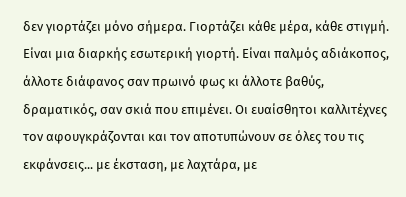δεν γιορτάζει μόνο σήμερα. Γιορτάζει κάθε μέρα, κάθε στιγμή. Είναι μια διαρκής εσωτερική γιορτή. Είναι παλμός αδιάκοπος, άλλοτε διάφανος σαν πρωινό φως κι άλλοτε βαθύς, δραματικός, σαν σκιά που επιμένει. Οι ευαίσθητοι καλλιτέχνες τον αφουγκράζονται και τον αποτυπώνουν σε όλες του τις εκφάνσεις... με έκσταση, με λαχτάρα, με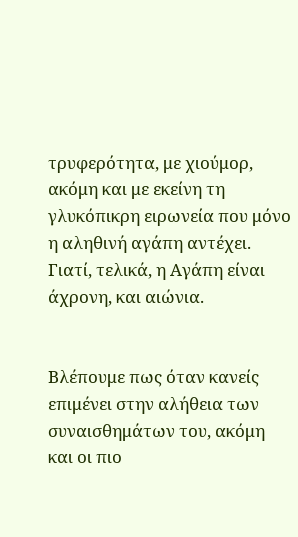τρυφερότητα, με χιούμορ, ακόμη και με εκείνη τη γλυκόπικρη ειρωνεία που μόνο η αληθινή αγάπη αντέχει. Γιατί, τελικά, η Αγάπη είναι άχρονη, και αιώνια.


Βλέπουμε πως όταν κανείς επιμένει στην αλήθεια των συναισθημάτων του, ακόμη και οι πιο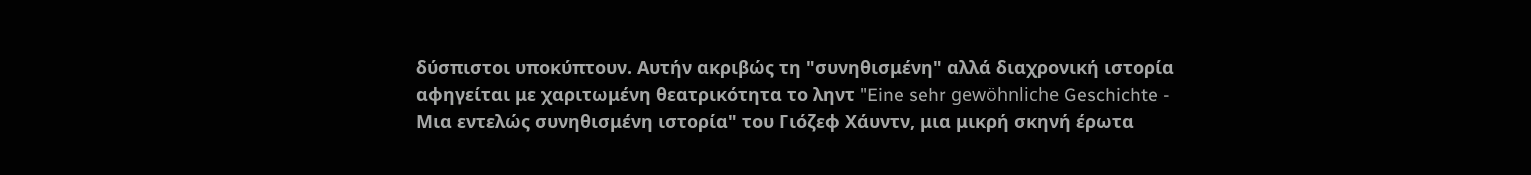δύσπιστοι υποκύπτουν. Αυτήν ακριβώς τη "συνηθισμένη" αλλά διαχρονική ιστορία αφηγείται με χαριτωμένη θεατρικότητα το ληντ "Eine sehr gewöhnliche Geschichte - Μια εντελώς συνηθισμένη ιστορία" του Γιόζεφ Χάυντν, μια μικρή σκηνή έρωτα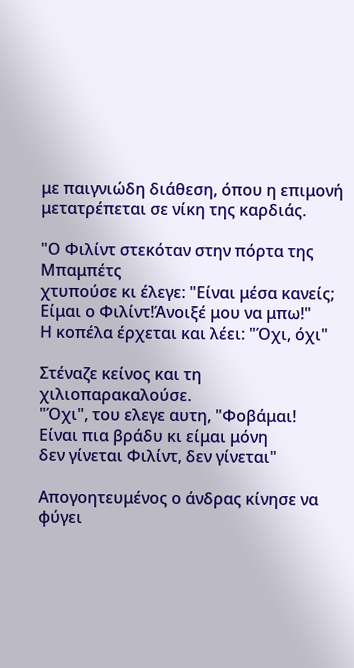με παιγνιώδη διάθεση, όπου η επιμονή μετατρέπεται σε νίκη της καρδιάς.

"Ο Φιλίντ στεκόταν στην πόρτα της Μπαμπέτς
χτυπούσε κι έλεγε: "Είναι μέσα κανείς;
Είμαι ο Φιλίντ!Άνοιξέ μου να μπω!"
Η κοπέλα έρχεται και λέει: "Όχι, όχι"

Στέναζε κείνος και τη χιλιοπαρακαλούσε.
"Όχι", του ελεγε αυτη, "Φοβάμαι!
Είναι πια βράδυ κι είμαι μόνη
δεν γίνεται Φιλίντ, δεν γίνεται"

Απογοητευμένος ο άνδρας κίνησε να φύγει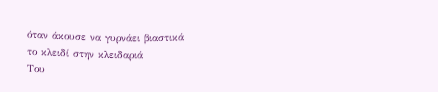όταν άκουσε να γυρνάει βιαστικά
το κλειδί στην κλειδαριά
Του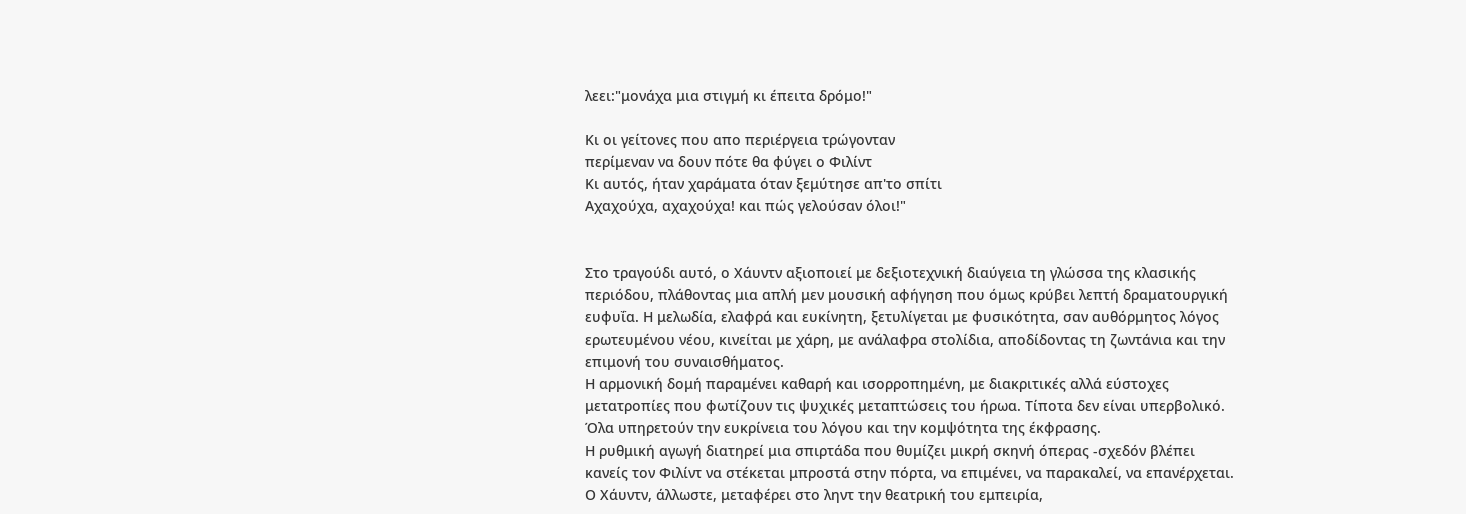λεει:"μονάχα μια στιγμή κι έπειτα δρόμο!"

Κι οι γείτονες που απο περιέργεια τρώγονταν
περίμεναν να δουν πότε θα φύγει ο Φιλίντ
Κι αυτός, ήταν χαράματα όταν ξεμύτησε απ'το σπίτι
Αχαχούχα, αχαχούχα! και πώς γελούσαν όλοι!"


Στο τραγούδι αυτό, ο Χάυντν αξιοποιεί με δεξιοτεχνική διαύγεια τη γλώσσα της κλασικής περιόδου, πλάθοντας μια απλή μεν μουσική αφήγηση που όμως κρύβει λεπτή δραματουργική ευφυΐα. Η μελωδία, ελαφρά και ευκίνητη, ξετυλίγεται με φυσικότητα, σαν αυθόρμητος λόγος ερωτευμένου νέου, κινείται με χάρη, με ανάλαφρα στολίδια, αποδίδοντας τη ζωντάνια και την επιμονή του συναισθήματος.
Η αρμονική δομή παραμένει καθαρή και ισορροπημένη, με διακριτικές αλλά εύστοχες μετατροπίες που φωτίζουν τις ψυχικές μεταπτώσεις του ήρωα. Τίποτα δεν είναι υπερβολικό. Όλα υπηρετούν την ευκρίνεια του λόγου και την κομψότητα της έκφρασης.
Η ρυθμική αγωγή διατηρεί μια σπιρτάδα που θυμίζει μικρή σκηνή όπερας -σχεδόν βλέπει κανείς τον Φιλίντ να στέκεται μπροστά στην πόρτα, να επιμένει, να παρακαλεί, να επανέρχεται. Ο Χάυντν, άλλωστε, μεταφέρει στο ληντ την θεατρική του εμπειρία,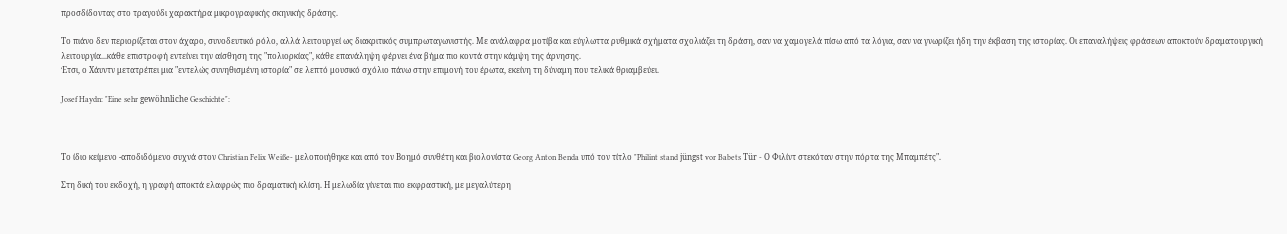προσδίδοντας στο τραγούδι χαρακτήρα μικρογραφικής σκηνικής δράσης.

Το πιάνο δεν περιορίζεται στον άχαρο, συνοδευτικό ρόλο, αλλά λειτουργεί ως διακριτικός συμπρωταγωνιστής. Με ανάλαφρα μοτίβα και εύγλωττα ρυθμικά σχήματα σχολιάζει τη δράση, σαν να χαμογελά πίσω από τα λόγια, σαν να γνωρίζει ήδη την έκβαση της ιστορίας. Οι επαναλήψεις φράσεων αποκτούν δραματουργική λειτουργία...κάθε επιστροφή εντείνει την αίσθηση της "πολιορκίας", κάθε επανάληψη φέρνει ένα βήμα πιο κοντά στην κάμψη της άρνησης.
Έτσι, ο Χάυντν μετατρέπει μια "εντελώς συνηθισμένη ιστορία" σε λεπτό μουσικό σχόλιο πάνω στην επιμονή του έρωτα, εκείνη τη δύναμη που τελικά θριαμβεύει.

Josef Haydn: "Eine sehr gewöhnliche Geschichte":



Το ίδιο κείμενο -αποδιδόμενο συχνά στον Christian Felix Weiße- μελοποιήθηκε και από τον Βοημό συνθέτη και βιολονίστα Georg Anton Benda υπό τον τίτλο "Philint stand jüngst vor Babets Tür - Ο Φιλίντ στεκόταν στην πόρτα της Μπαμπέτς".

Στη δική του εκδοχή, η γραφή αποκτά ελαφρώς πιο δραματική κλίση. Η μελωδία γίνεται πιο εκφραστική, με μεγαλύτερη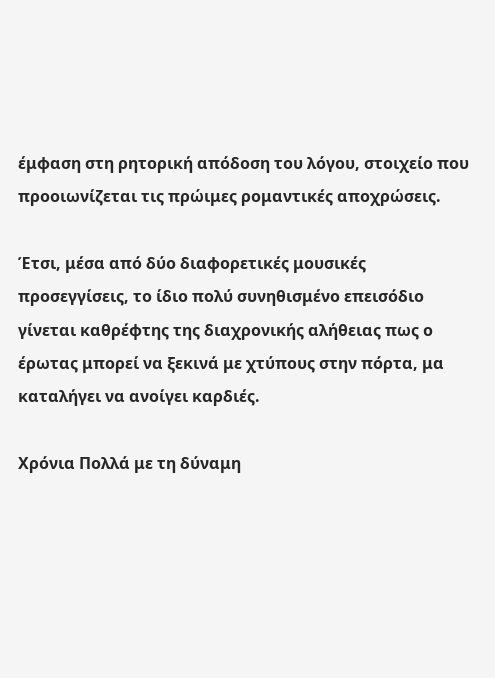έμφαση στη ρητορική απόδοση του λόγου, στοιχείο που προοιωνίζεται τις πρώιμες ρομαντικές αποχρώσεις.

Έτσι, μέσα από δύο διαφορετικές μουσικές προσεγγίσεις, το ίδιο πολύ συνηθισμένο επεισόδιο γίνεται καθρέφτης της διαχρονικής αλήθειας πως ο έρωτας μπορεί να ξεκινά με χτύπους στην πόρτα, μα καταλήγει να ανοίγει καρδιές.

Χρόνια Πολλά με τη δύναμη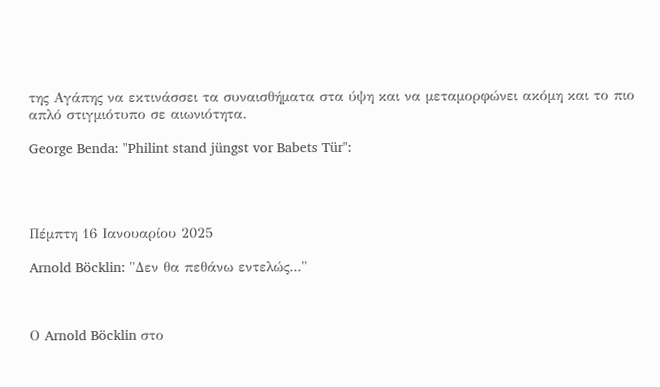της Αγάπης να εκτινάσσει τα συναισθήματα στα ύψη και να μεταμορφώνει ακόμη και το πιο απλό στιγμιότυπο σε αιωνιότητα.

George Benda: "Philint stand jüngst vor Babets Tür":




Πέμπτη 16 Ιανουαρίου 2025

Arnold Böcklin: "Δεν θα πεθάνω εντελώς..."



Ο Arnold Böcklin στο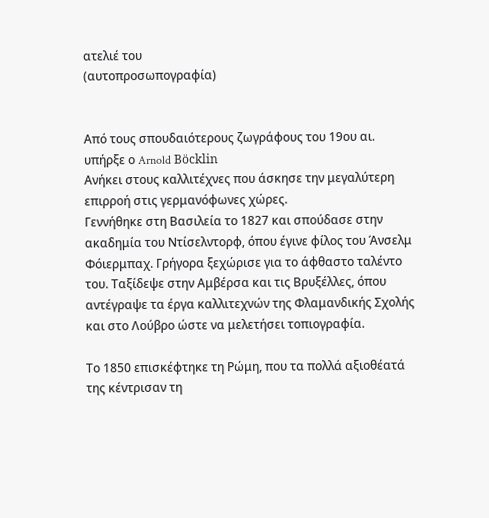ατελιέ του
(αυτοπροσωπογραφία)


Από τους σπουδαιότερους ζωγράφους του 19ου αι. υπήρξε ο Arnold Böcklin
Ανήκει στους καλλιτέχνες που άσκησε την μεγαλύτερη επιρροή στις γερμανόφωνες χώρες.
Γεννήθηκε στη Βασιλεία το 1827 και σπούδασε στην ακαδημία του Ντίσελντορφ, όπου έγινε φίλος του Άνσελμ Φόιερμπαχ. Γρήγορα ξεχώρισε για το άφθαστο ταλέντο του. Ταξίδεψε στην Αμβέρσα και τις Βρυξέλλες, όπου αντέγραψε τα έργα καλλιτεχνών της Φλαμανδικής Σχολής και στο Λούβρο ώστε να μελετήσει τοπιογραφία.

Το 1850 επισκέφτηκε τη Ρώμη, που τα πολλά αξιοθέατά της κέντρισαν τη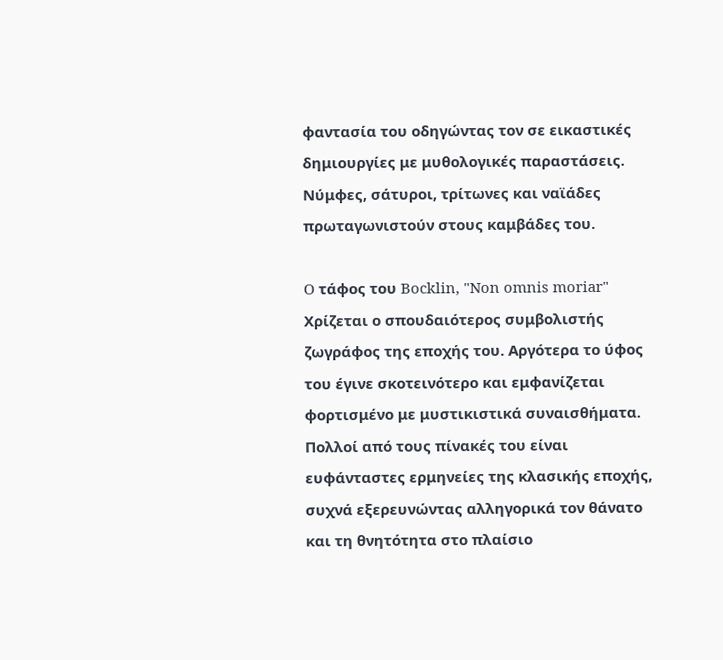φαντασία του οδηγώντας τον σε εικαστικές δημιουργίες με μυθολογικές παραστάσεις. Νύμφες, σάτυροι, τρίτωνες και ναϊάδες πρωταγωνιστούν στους καμβάδες του.

O τάφος του Bocklin, "Non omnis moriar"
Χρίζεται ο σπουδαιότερος συμβολιστής ζωγράφος της εποχής του. Αργότερα το ύφος του έγινε σκοτεινότερο και εμφανίζεται φορτισμένο με μυστικιστικά συναισθήματα. Πολλοί από τους πίνακές του είναι ευφάνταστες ερμηνείες της κλασικής εποχής, συχνά εξερευνώντας αλληγορικά τον θάνατο και τη θνητότητα στο πλαίσιο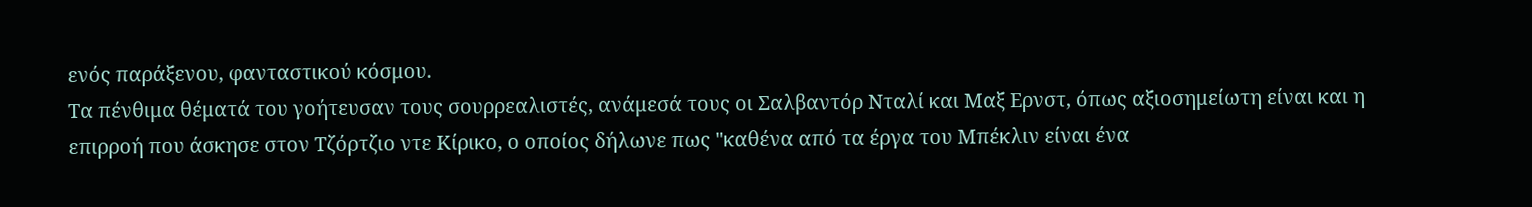ενός παράξενου, φανταστικού κόσμου.
Τα πένθιμα θέματά του γοήτευσαν τους σουρρεαλιστές, ανάμεσά τους οι Σαλβαντόρ Νταλί και Μαξ Ερνστ, όπως αξιοσημείωτη είναι και η επιρροή που άσκησε στον Τζόρτζιο ντε Κίρικο, ο οποίος δήλωνε πως "καθένα από τα έργα του Μπέκλιν είναι ένα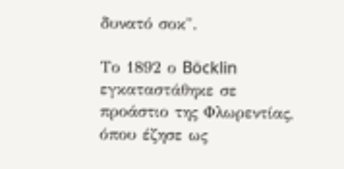δυνατό σοκ".

Το 1892 ο Böcklin εγκαταστάθηκε σε προάστιο της Φλωρεντίας, όπου έζησε ως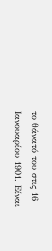το θάνατό του στις 16 Ιανουαρίου 1901. Είναι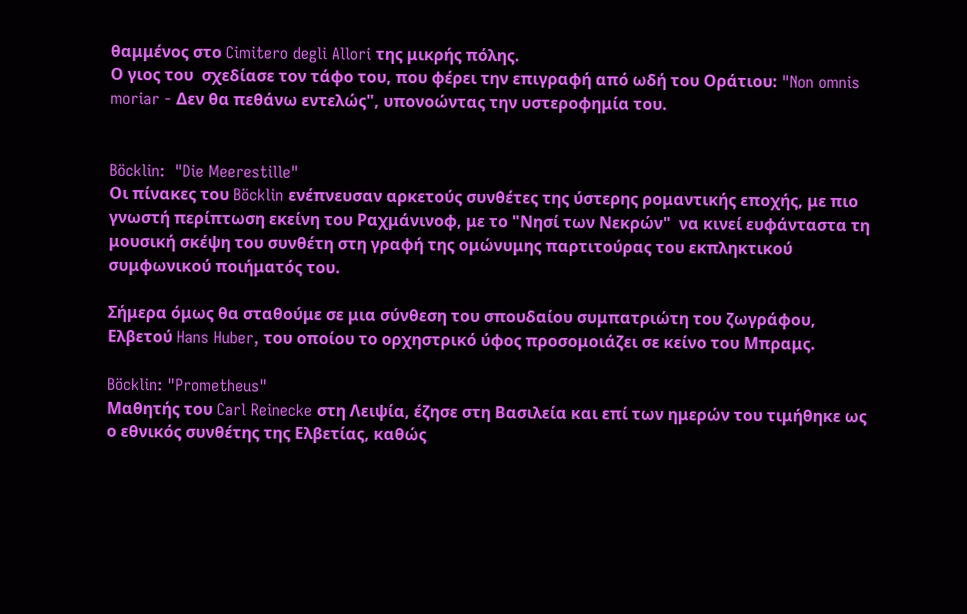θαμμένος στο Cimitero degli Allori της μικρής πόλης.
Ο γιος του  σχεδίασε τον τάφο του, που φέρει την επιγραφή από ωδή του Οράτιου: "Non omnis moriar - Δεν θα πεθάνω εντελώς", υπονοώντας την υστεροφημία του.


Böcklin:  "Die Meerestille"
Οι πίνακες του Böcklin ενέπνευσαν αρκετούς συνθέτες της ύστερης ρομαντικής εποχής, με πιο γνωστή περίπτωση εκείνη του Ραχμάνινοφ, με το "Νησί των Νεκρών"  να κινεί ευφάνταστα τη μουσική σκέψη του συνθέτη στη γραφή της ομώνυμης παρτιτούρας του εκπληκτικού συμφωνικού ποιήματός του.

Σήμερα όμως θα σταθούμε σε μια σύνθεση του σπουδαίου συμπατριώτη του ζωγράφου, Ελβετού Hans Huber, του οποίου το ορχηστρικό ύφος προσομοιάζει σε κείνο του Μπραμς.

Böcklin: "Prometheus"
Μαθητής του Carl Reinecke στη Λειψία, έζησε στη Βασιλεία και επί των ημερών του τιμήθηκε ως ο εθνικός συνθέτης της Ελβετίας, καθώς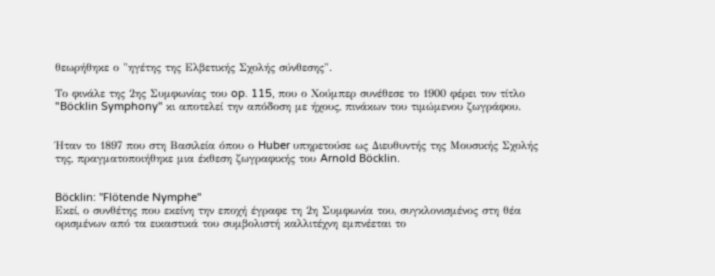θεωρήθηκε ο "ηγέτης της Ελβετικής Σχολής σύνθεσης".

Το φινάλε της 2ης Συμφωνίας του op. 115, που ο Χούμπερ συνέθεσε το 1900 φέρει τον τίτλο "Böcklin Symphony" κι αποτελεί την απόδοση με ήχους, πινάκων του τιμώμενου ζωγράφου.


Ήταν το 1897 που στη Βασιλεία όπου ο Huber υπηρετούσε ως Διευθυντής της Μουσικής Σχολής της, πραγματοποιήθηκε μια έκθεση ζωγραφικής του Arnold Böcklin.


Böcklin: "Flötende Nymphe"
Εκεί, ο συνθέτης που εκείνη την εποχή έγραφε τη 2η Συμφωνία του, συγκλονισμένος στη θέα ορισμένων από τα εικαστικά του συμβολιστή καλλιτέχνη εμπνέεται το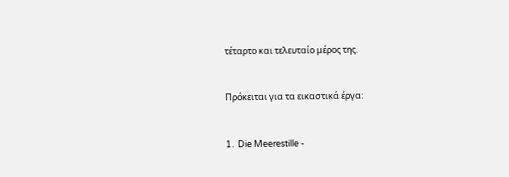τέταρτο και τελευταίο μέρος της.


Πρόκειται για τα εικαστικά έργα:


1.  Die Meerestille -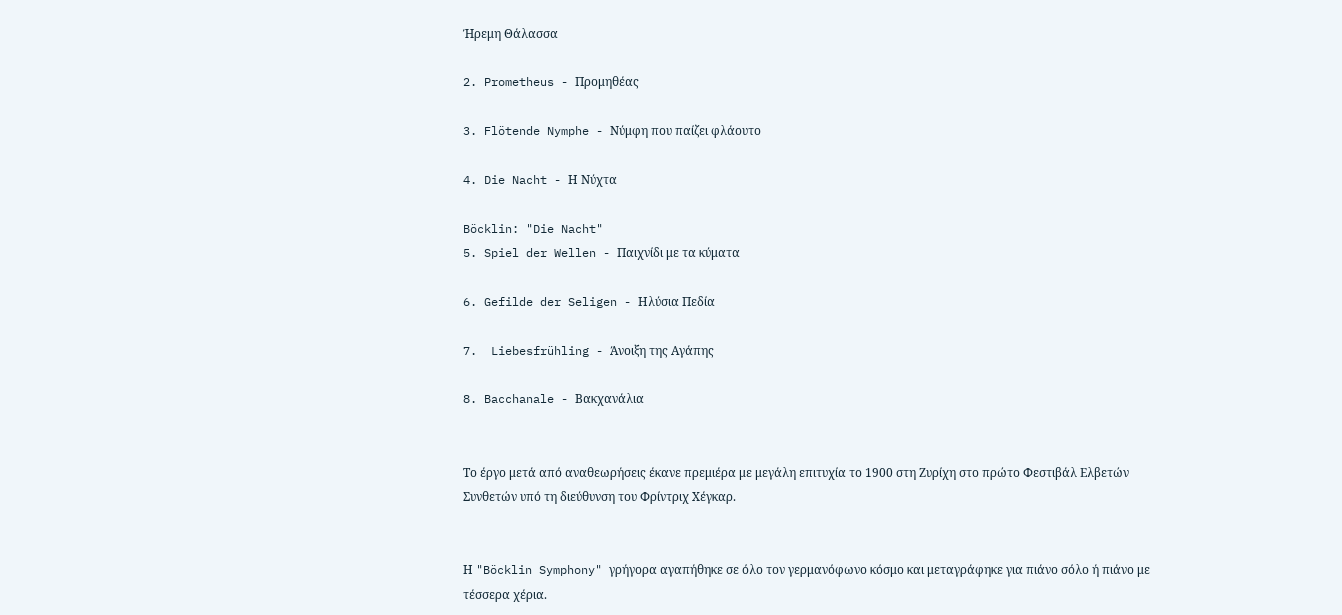Ήρεμη Θάλασσα

2. Prometheus - Προμηθέας

3. Flötende Nymphe - Νύμφη που παίζει φλάουτο

4. Die Nacht - Η Νύχτα

Böcklin: "Die Nacht"
5. Spiel der Wellen - Παιχνίδι με τα κύματα

6. Gefilde der Seligen - Ηλύσια Πεδία

7.  Liebesfrühling - Άνοιξη της Αγάπης

8. Bacchanale - Βακχανάλια


Το έργο μετά από αναθεωρήσεις έκανε πρεμιέρα με μεγάλη επιτυχία το 1900 στη Ζυρίχη στο πρώτο Φεστιβάλ Ελβετών Συνθετών υπό τη διεύθυνση του Φρίντριχ Χέγκαρ.


Η "Böcklin Symphony" γρήγορα αγαπήθηκε σε όλο τον γερμανόφωνο κόσμο και μεταγράφηκε για πιάνο σόλο ή πιάνο με τέσσερα χέρια.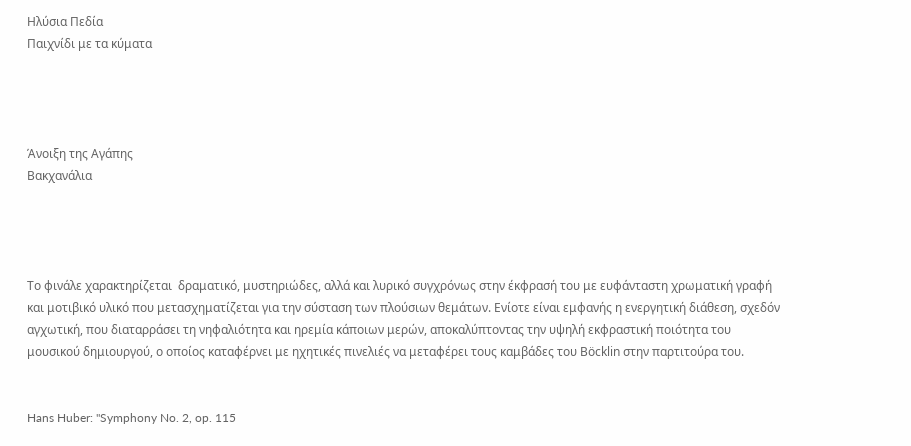Ηλύσια Πεδία
Παιχνίδι με τα κύματα




Άνοιξη της Αγάπης
Βακχανάλια




Το φινάλε χαρακτηρίζεται  δραματικό, μυστηριώδες, αλλά και λυρικό συγχρόνως στην έκφρασή του με ευφάνταστη χρωματική γραφή και μοτιβικό υλικό που μετασχηματίζεται για την σύσταση των πλούσιων θεμάτων. Ενίοτε είναι εμφανής η ενεργητική διάθεση, σχεδόν αγχωτική, που διαταρράσει τη νηφαλιότητα και ηρεμία κάποιων μερών, αποκαλύπτοντας την υψηλή εκφραστική ποιότητα του μουσικού δημιουργού, ο οποίος καταφέρνει με ηχητικές πινελιές να μεταφέρει τους καμβάδες του Böcklin στην παρτιτούρα του.


Hans Huber: "Symphony No. 2, op. 115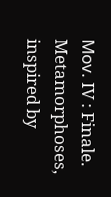Μοv. IV : Finale. Metamorphoses, inspired by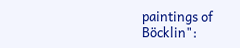paintings of Böcklin":